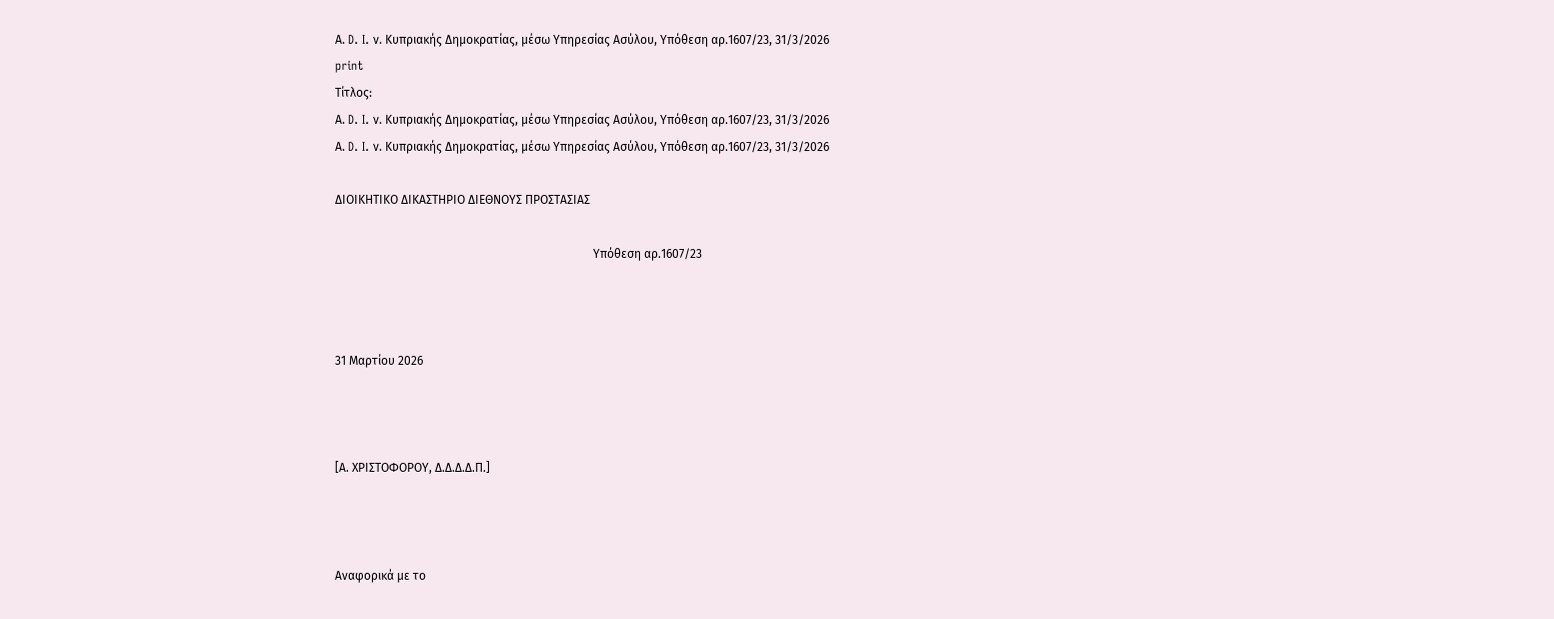Α. D. I. ν. Κυπριακής Δημοκρατίας, μέσω Υπηρεσίας Ασύλου, Υπόθεση αρ.1607/23, 31/3/2026
print
Τίτλος:
Α. D. I. ν. Κυπριακής Δημοκρατίας, μέσω Υπηρεσίας Ασύλου, Υπόθεση αρ.1607/23, 31/3/2026
Α. D. I. ν. Κυπριακής Δημοκρατίας, μέσω Υπηρεσίας Ασύλου, Υπόθεση αρ.1607/23, 31/3/2026

ΔΙΟΙΚΗΤΙΚΟ ΔΙΚΑΣΤΗΡΙΟ ΔΙΕΘΝΟΥΣ ΠΡΟΣΤΑΣΙΑΣ

                                                                                      Υπόθεση αρ.1607/23



31 Μαρτίου 2026



[Α. ΧΡΙΣΤΟΦΟΡΟΥ, Δ.Δ.Δ.Δ.Π.]



Αναφορικά με το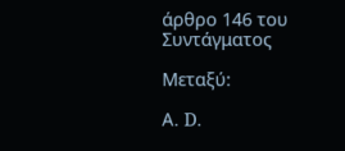άρθρο 146 του Συντάγματος

Μεταξύ:

Α. D.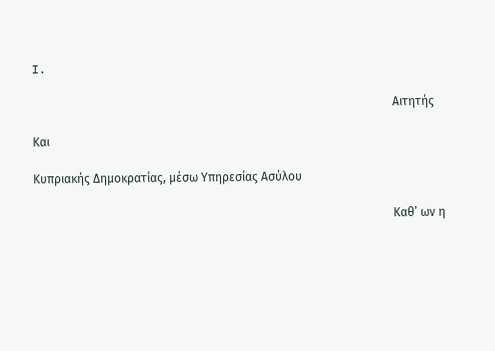I.

                                                                                                                        Αιτητής

Και

Κυπριακής Δημοκρατίας, μέσω Υπηρεσίας Ασύλου

                                                                                                                        Καθ’ ων η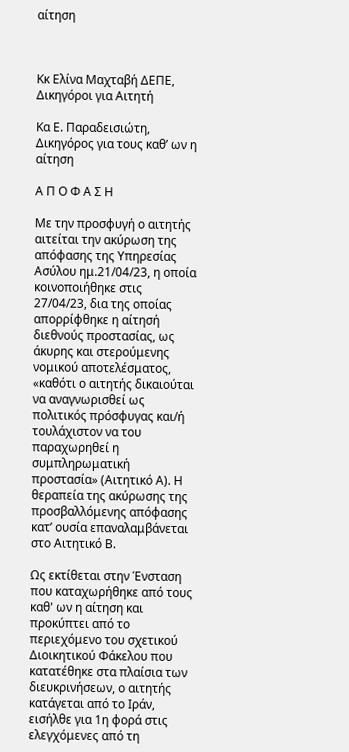αίτηση



Κκ Ελίνα Μαχταβή ΔΕΠΕ, Δικηγόροι για Αιτητή

Κα Ε. Παραδεισιώτη, Δικηγόρος για τους καθ’ ων η αίτηση

Α Π Ο Φ Α Σ Η

Με την προσφυγή ο αιτητής αιτείται την ακύρωση της απόφασης της Υπηρεσίας Ασύλου ημ.21/04/23, η οποία κοινοποιήθηκε στις 27/04/23, δια της οποίας απορρίφθηκε η αίτησή διεθνούς προστασίας, ως άκυρης και στερούμενης νομικού αποτελέσματος, «καθότι ο αιτητής δικαιούται να αναγνωρισθεί ως πολιτικός πρόσφυγας και/ή τουλάχιστον να του παραχωρηθεί η συμπληρωματική προστασία» (Αιτητικό Α). Η θεραπεία της ακύρωσης της προσβαλλόμενης απόφασης κατ’ ουσία επαναλαμβάνεται στο Αιτητικό Β.

Ως εκτίθεται στην Ένσταση που καταχωρήθηκε από τους καθ' ων η αίτηση και προκύπτει από το περιεχόμενο του σχετικού Διοικητικού Φάκελου που κατατέθηκε στα πλαίσια των διευκρινήσεων, ο αιτητής κατάγεται από το Ιράν, εισήλθε για 1η φορά στις ελεγχόμενες από τη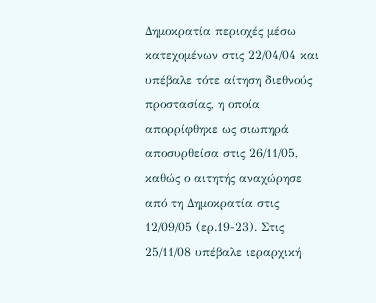Δημοκρατία περιοχές μέσω κατεχομένων στις 22/04/04 και υπέβαλε τότε αίτηση διεθνούς προστασίας, η οποία απορρίφθηκε ως σιωπηρά αποσυρθείσα στις 26/11/05, καθώς ο αιτητής αναχώρησε από τη Δημοκρατία στις 12/09/05 (ερ.19-23). Στις 25/11/08 υπέβαλε ιεραρχική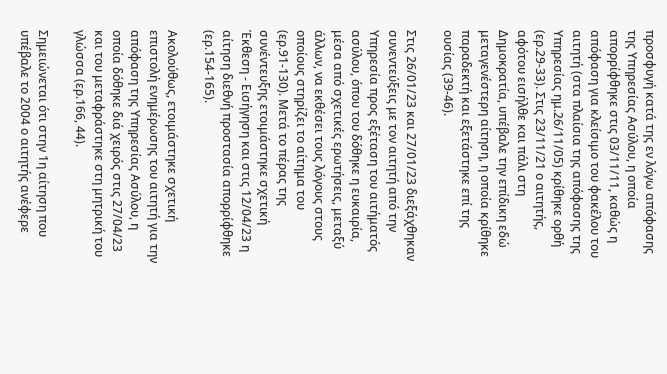προσφυγή κατά της εν λόγω απόφασης της Υπηρεσίας Ασύλου, η οποία απορρίφθηκε στις 03/11/11, καθώς η απόφαση για κλείσιμο του φακέλου του αιτητή (στα πλαίσια της απόφασης της Υπηρεσίας ημ.26/11/05) κρίθηκε ορθή (ερ.29-33). Στις 23/11/21 ο αιτητής, αφότου εισήλθε και πάλι στη Δημοκρατία, υπέβαλε την επίδικη εδώ μεταγενέστερη αίτηση, η οποία κρίθηκε παραδεκτή και εξετάστηκε επί της ουσίας (39-46).

Στις 26/01/23 και 27/01/23 διεξάχθηκαν συνεντεύξεις με τον αιτητή από την Υπηρεσία προς εξέταση του αιτήματός ασύλου, όπου του δόθηκε η ευκαιρία, μέσα από σχετικές ερωτήσεις, μεταξύ άλλων, να εκθέσει τους λόγους στους οποίους στηρίζει το αίτημα του (ερ.91-130). Μετά το πέρας της συνέντευξης ετοιμάστηκε σχετική Έκθεση - Εισήγηση και στις 12/04/23 η αίτηση διεθνή προστασία απορρίφθηκε (ερ.154-165).

Ακολούθως, ετοιμάστηκε σχετική επιστολή ενημέρωσης του αιτητή για την απόφαση της Υπηρεσίας Ασύλου, η οποία δόθηκε διά χειρός στις 27/04/23 και του μεταφράστηκε στη μητρική του γλώσσα (ερ.166, 44).

Σημειώνεται ότι στην 1η αίτηση που υπέβαλε το 2004 ο αιτητής ανέφερε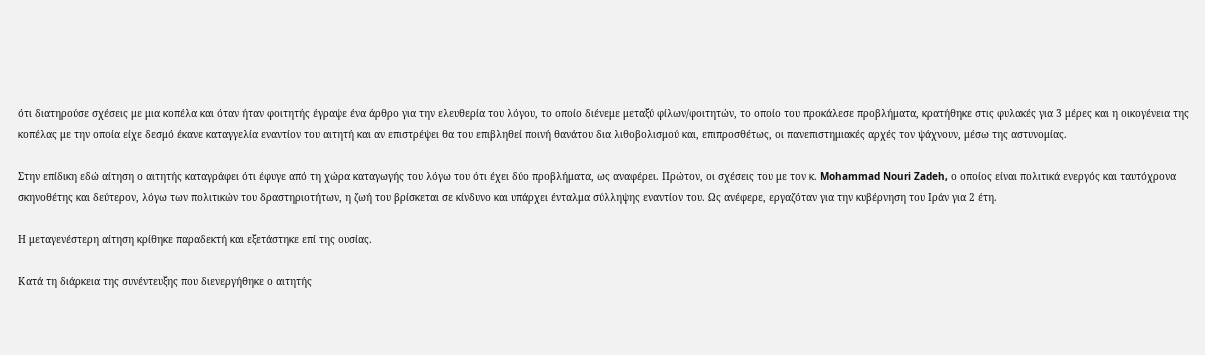ότι διατηρούσε σχέσεις με μια κοπέλα και όταν ήταν φοιτητής έγραψε ένα άρθρο για την ελευθερία του λόγου, το οποίο διένεμε μεταξύ φίλων/φοιτητών, το οποίο του προκάλεσε προβλήματα, κρατήθηκε στις φυλακές για 3 μέρες και η οικογένεια της κοπέλας με την οποία είχε δεσμό έκανε καταγγελία εναντίον του αιτητή και αν επιστρέψει θα του επιβληθεί ποινή θανάτου δια λιθοβολισμού και, επιπροσθέτως, οι πανεπιστημιακές αρχές τον ψάχνουν, μέσω της αστυνομίας.

Στην επίδικη εδώ αίτηση ο αιτητής καταγράφει ότι έφυγε από τη χώρα καταγωγής του λόγω του ότι έχει δύο προβλήματα, ως αναφέρει. Πρώτον, οι σχέσεις του με τον κ. Mohammad Nouri Zadeh, ο οποίος είναι πολιτικά ενεργός και ταυτόχρονα σκηνοθέτης και δεύτερον, λόγω των πολιτικών του δραστηριοτήτων, η ζωή του βρίσκεται σε κίνδυνο και υπάρχει ένταλμα σύλληψης εναντίον του. Ως ανέφερε, εργαζόταν για την κυβέρνηση του Ιράν για 2 έτη.

Η μεταγενέστερη αίτηση κρίθηκε παραδεκτή και εξετάστηκε επί της ουσίας.

Κατά τη διάρκεια της συνέντευξης που διενεργήθηκε ο αιτητής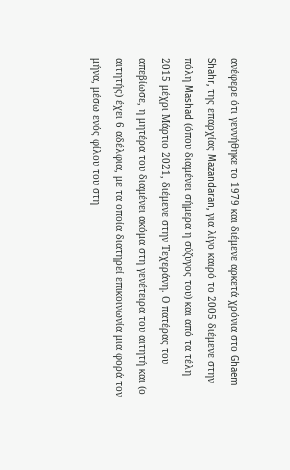ανέφερε ότι γεννήθηκε το 1979 και διέμενε αρκετά χρόνια στο Ghaem Shahr, της επαρχίας Mazandaran, για λίγο καιρό το 2005 διέμενε στην πόλη Mashad (όπου διαμένει σήμερα η σύζυγος του) και από τα τέλη 2015 μέχρι Μάρτιο 2021, διέμενε στην Τεχεράνη. Ο πατέρας του απεβίωσε, η μητέρα του διαμένει ακόμα στη γενέτειρα του αιτητή και (ο αιτητής) έχει 6 αδέλφια, με τα οποία διατηρεί επικοινωνία μια φορά τον μήνα, μέσω ενός φίλου του στη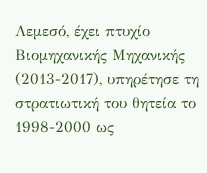Λεμεσό, έχει πτυχίο Βιομηχανικής Μηχανικής (2013-2017), υπηρέτησε τη στρατιωτική του θητεία το 1998-2000 ως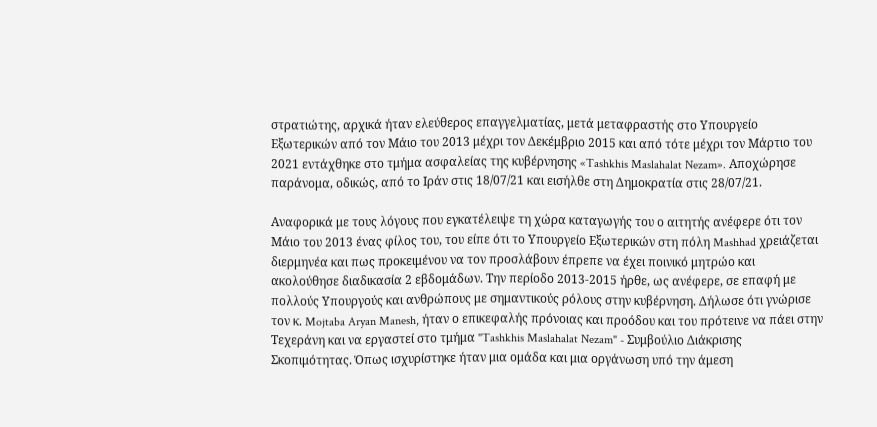στρατιώτης, αρχικά ήταν ελεύθερος επαγγελματίας, μετά μεταφραστής στο Υπουργείο Εξωτερικών από τον Μάιο του 2013 μέχρι τον Δεκέμβριο 2015 και από τότε μέχρι τον Μάρτιο του 2021 εντάχθηκε στο τμήμα ασφαλείας της κυβέρνησης «Tashkhis Maslahalat Nezam». Αποχώρησε παράνομα, οδικώς, από το Ιράν στις 18/07/21 και εισήλθε στη Δημοκρατία στις 28/07/21.

Αναφορικά με τους λόγους που εγκατέλειψε τη χώρα καταγωγής του ο αιτητής ανέφερε ότι τον Μάιο του 2013 ένας φίλος του, του είπε ότι το Υπουργείο Εξωτερικών στη πόλη Mashhad χρειάζεται διερμηνέα και πως προκειμένου να τον προσλάβουν έπρεπε να έχει ποινικό μητρώο και ακολούθησε διαδικασία 2 εβδομάδων. Την περίοδο 2013-2015 ήρθε, ως ανέφερε, σε επαφή με πολλούς Υπουργούς και ανθρώπους με σημαντικούς ρόλους στην κυβέρνηση. Δήλωσε ότι γνώρισε τον κ. Mojtaba Aryan Manesh, ήταν ο επικεφαλής πρόνοιας και προόδου και του πρότεινε να πάει στην Τεχεράνη και να εργαστεί στο τμήμα "Tashkhis Maslahalat Nezam" - Συμβούλιο Διάκρισης Σκοπιμότητας. Όπως ισχυρίστηκε ήταν μια ομάδα και μια οργάνωση υπό την άμεση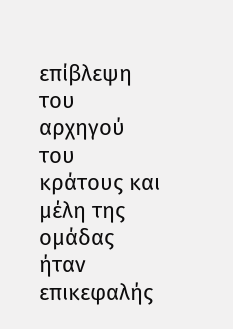επίβλεψη του αρχηγού του κράτους και μέλη της ομάδας ήταν επικεφαλής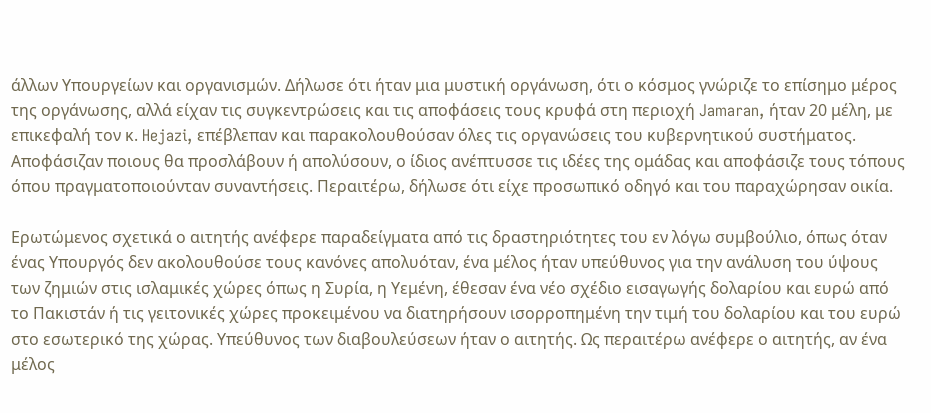άλλων Υπουργείων και οργανισμών. Δήλωσε ότι ήταν μια μυστική οργάνωση, ότι ο κόσμος γνώριζε το επίσημο μέρος της οργάνωσης, αλλά είχαν τις συγκεντρώσεις και τις αποφάσεις τους κρυφά στη περιοχή Jamaran, ήταν 20 μέλη, με επικεφαλή τον κ. Hejazi, επέβλεπαν και παρακολουθούσαν όλες τις οργανώσεις του κυβερνητικού συστήματος. Αποφάσιζαν ποιους θα προσλάβουν ή απολύσουν, ο ίδιος ανέπτυσσε τις ιδέες της ομάδας και αποφάσιζε τους τόπους όπου πραγματοποιούνταν συναντήσεις. Περαιτέρω, δήλωσε ότι είχε προσωπικό οδηγό και του παραχώρησαν οικία.

Ερωτώμενος σχετικά ο αιτητής ανέφερε παραδείγματα από τις δραστηριότητες του εν λόγω συμβούλιο, όπως όταν ένας Υπουργός δεν ακολουθούσε τους κανόνες απολυόταν, ένα μέλος ήταν υπεύθυνος για την ανάλυση του ύψους των ζημιών στις ισλαμικές χώρες όπως η Συρία, η Υεμένη, έθεσαν ένα νέο σχέδιο εισαγωγής δολαρίου και ευρώ από το Πακιστάν ή τις γειτονικές χώρες προκειμένου να διατηρήσουν ισορροπημένη την τιμή του δολαρίου και του ευρώ στο εσωτερικό της χώρας. Υπεύθυνος των διαβουλεύσεων ήταν ο αιτητής. Ως περαιτέρω ανέφερε ο αιτητής, αν ένα μέλος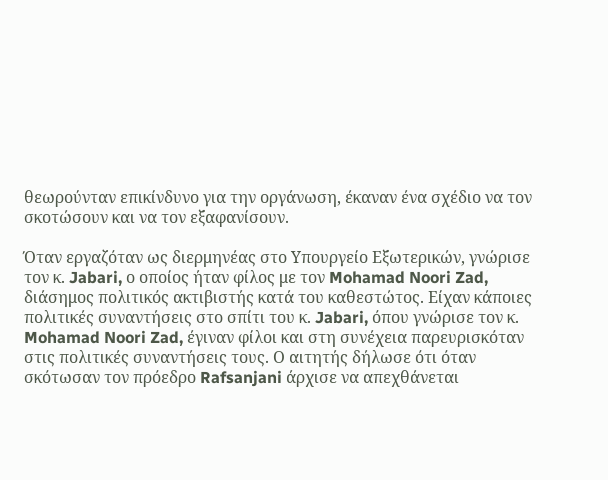θεωρούνταν επικίνδυνο για την οργάνωση, έκαναν ένα σχέδιο να τον σκοτώσουν και να τον εξαφανίσουν.

Όταν εργαζόταν ως διερμηνέας στο Υπουργείο Εξωτερικών, γνώρισε τον κ. Jabari, ο οποίος ήταν φίλος με τον Mohamad Noori Zad, διάσημος πολιτικός ακτιβιστής κατά του καθεστώτος. Είχαν κάποιες πολιτικές συναντήσεις στο σπίτι του κ. Jabari, όπου γνώρισε τον κ. Mohamad Noori Zad, έγιναν φίλοι και στη συνέχεια παρευρισκόταν στις πολιτικές συναντήσεις τους. Ο αιτητής δήλωσε ότι όταν σκότωσαν τον πρόεδρο Rafsanjani άρχισε να απεχθάνεται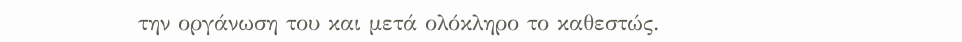την οργάνωση του και μετά ολόκληρο το καθεστώς.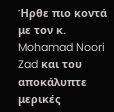Ήρθε πιο κοντά με τον κ. Mohamad Noori Zad και του αποκάλυπτε μερικές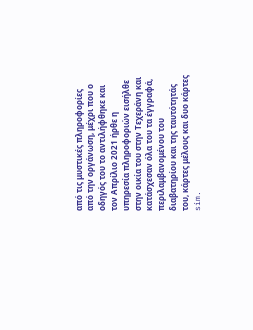από τις μυστικές πληροφορίες από την οργάνωση, μέχρι που ο οδηγός του το αντιλήφθηκε και τον Απρίλιο 2021 ήρθε η υπηρεσία πληροφοριών εισήλθε στην οικία του στην Τεχεράνη και κατάσχεσαν όλα του τα έγγραφά, περιλαμβανομένου του διαβατηρίου και της ταυτότητάς του, κάρτες μέλους και δυο κάρτες sim.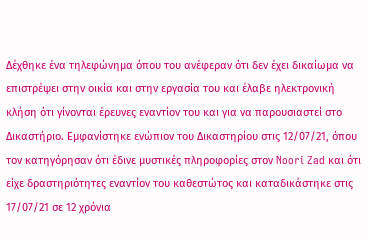Δέχθηκε ένα τηλεφώνημα όπου του ανέφεραν ότι δεν έχει δικαίωμα να επιστρέψει στην οικία και στην εργασία του και έλαβε ηλεκτρονική κλήση ότι γίνονται έρευνες εναντίον του και για να παρουσιαστεί στο Δικαστήριο. Εμφανίστηκε ενώπιον του Δικαστηρίου στις 12/07/21, όπου τον κατηγόρησαν ότι έδινε μυστικές πληροφορίες στον Noori Zad και ότι είχε δραστηριότητες εναντίον του καθεστώτος και καταδικάστηκε στις 17/07/21 σε 12 χρόνια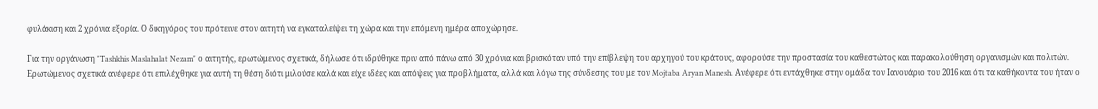φυλάκιση και 2 χρόνια εξορία. Ο δικηγόρος του πρότεινε στον αιτητή να εγκαταλείψει τη χώρα και την επόμενη ημέρα αποχώρησε.

Για την οργάνωση "Tashkhis Maslahalat Nezam" ο αιτητής, ερωτώμενος σχετικά, δήλωσε ότι ιδρύθηκε πριν από πάνω από 30 χρόνια και βρισκόταν υπό την επίβλεψη του αρχηγού του κράτους, αφορούσε την προστασία του καθεστώτος και παρακολούθηση οργανισμών και πολιτών. Ερωτώμενος σχετικά ανέφερε ότι επιλέχθηκε για αυτή τη θέση διότι μιλούσε καλά και είχε ιδέες και απόψεις για προβλήματα, αλλά και λόγω της σύνδεσης του με τον Mojtaba Aryan Manesh. Ανέφερε ότι εντάχθηκε στην ομάδα τον Ιανουάριο του 2016 και ότι τα καθήκοντα του ήταν ο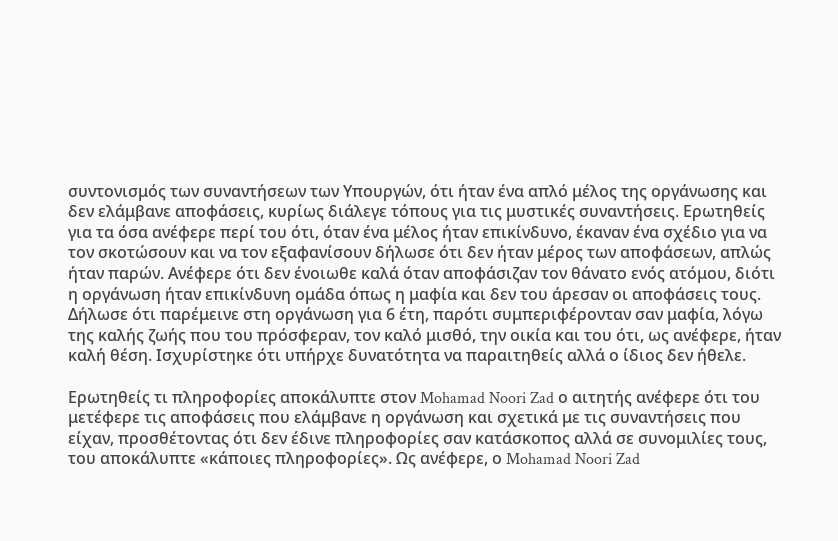συντονισμός των συναντήσεων των Υπουργών, ότι ήταν ένα απλό μέλος της οργάνωσης και δεν ελάμβανε αποφάσεις, κυρίως διάλεγε τόπους για τις μυστικές συναντήσεις. Ερωτηθείς για τα όσα ανέφερε περί του ότι, όταν ένα μέλος ήταν επικίνδυνο, έκαναν ένα σχέδιο για να τον σκοτώσουν και να τον εξαφανίσουν δήλωσε ότι δεν ήταν μέρος των αποφάσεων, απλώς ήταν παρών. Ανέφερε ότι δεν ένοιωθε καλά όταν αποφάσιζαν τον θάνατο ενός ατόμου, διότι η οργάνωση ήταν επικίνδυνη ομάδα όπως η μαφία και δεν του άρεσαν οι αποφάσεις τους. Δήλωσε ότι παρέμεινε στη οργάνωση για 6 έτη, παρότι συμπεριφέρονταν σαν μαφία, λόγω της καλής ζωής που του πρόσφεραν, τον καλό μισθό, την οικία και του ότι, ως ανέφερε, ήταν καλή θέση. Ισχυρίστηκε ότι υπήρχε δυνατότητα να παραιτηθείς αλλά ο ίδιος δεν ήθελε.

Ερωτηθείς τι πληροφορίες αποκάλυπτε στον Mohamad Noori Zad ο αιτητής ανέφερε ότι του μετέφερε τις αποφάσεις που ελάμβανε η οργάνωση και σχετικά με τις συναντήσεις που είχαν, προσθέτοντας ότι δεν έδινε πληροφορίες σαν κατάσκοπος αλλά σε συνομιλίες τους, του αποκάλυπτε «κάποιες πληροφορίες». Ως ανέφερε, ο Mohamad Noori Zad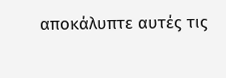αποκάλυπτε αυτές τις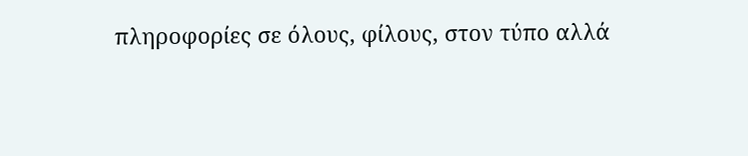πληροφορίες σε όλους, φίλους, στον τύπο αλλά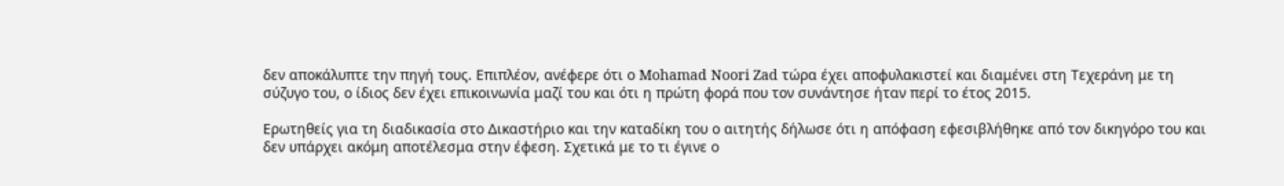δεν αποκάλυπτε την πηγή τους. Επιπλέον, ανέφερε ότι ο Mohamad Noori Zad τώρα έχει αποφυλακιστεί και διαμένει στη Τεχεράνη με τη σύζυγο του, ο ίδιος δεν έχει επικοινωνία μαζί του και ότι η πρώτη φορά που τον συνάντησε ήταν περί το έτος 2015.

Ερωτηθείς για τη διαδικασία στο Δικαστήριο και την καταδίκη του ο αιτητής δήλωσε ότι η απόφαση εφεσιβλήθηκε από τον δικηγόρο του και δεν υπάρχει ακόμη αποτέλεσμα στην έφεση. Σχετικά με το τι έγινε ο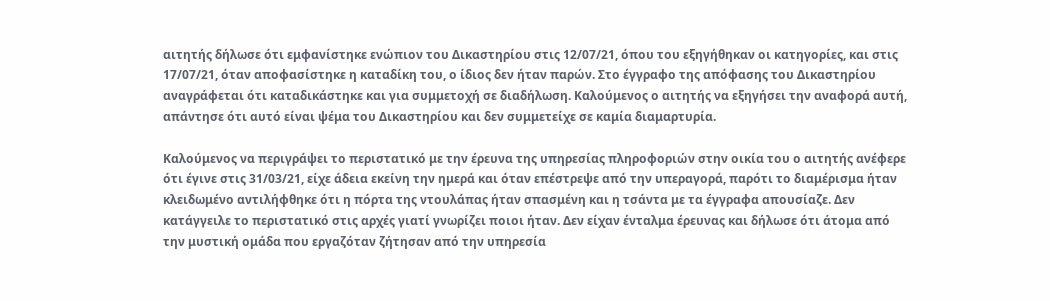αιτητής δήλωσε ότι εμφανίστηκε ενώπιον του Δικαστηρίου στις 12/07/21, όπου του εξηγήθηκαν οι κατηγορίες, και στις 17/07/21, όταν αποφασίστηκε η καταδίκη του, ο ίδιος δεν ήταν παρών. Στο έγγραφο της απόφασης του Δικαστηρίου αναγράφεται ότι καταδικάστηκε και για συμμετοχή σε διαδήλωση. Καλούμενος ο αιτητής να εξηγήσει την αναφορά αυτή, απάντησε ότι αυτό είναι ψέμα του Δικαστηρίου και δεν συμμετείχε σε καμία διαμαρτυρία.

Καλούμενος να περιγράψει το περιστατικό με την έρευνα της υπηρεσίας πληροφοριών στην οικία του ο αιτητής ανέφερε ότι έγινε στις 31/03/21, είχε άδεια εκείνη την ημερά και όταν επέστρεψε από την υπεραγορά, παρότι το διαμέρισμα ήταν κλειδωμένο αντιλήφθηκε ότι η πόρτα της ντουλάπας ήταν σπασμένη και η τσάντα με τα έγγραφα απουσίαζε. Δεν κατάγγειλε το περιστατικό στις αρχές γιατί γνωρίζει ποιοι ήταν. Δεν είχαν ένταλμα έρευνας και δήλωσε ότι άτομα από την μυστική ομάδα που εργαζόταν ζήτησαν από την υπηρεσία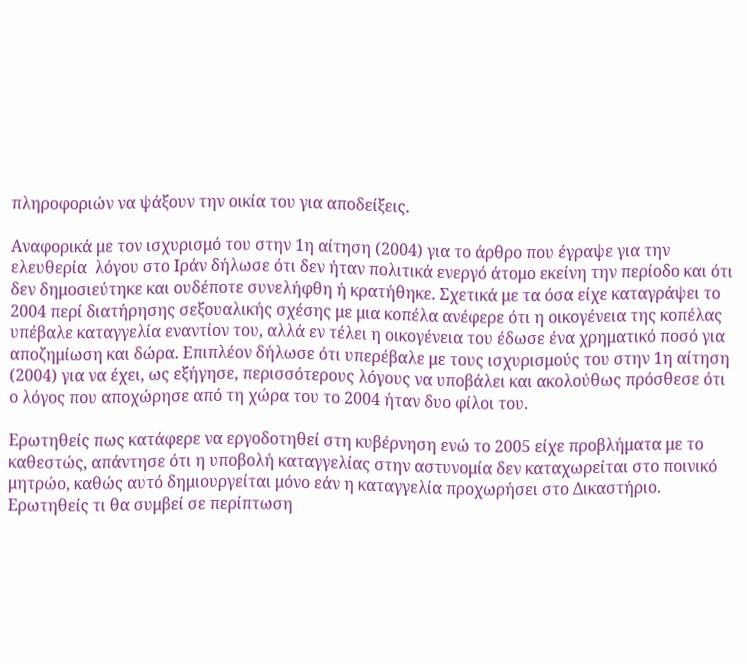πληροφοριών να ψάξουν την οικία του για αποδείξεις.

Αναφορικά με τον ισχυρισμό του στην 1η αίτηση (2004) για το άρθρο που έγραψε για την ελευθερία  λόγου στο Ιράν δήλωσε ότι δεν ήταν πολιτικά ενεργό άτομο εκείνη την περίοδο και ότι δεν δημοσιεύτηκε και ουδέποτε συνελήφθη ή κρατήθηκε. Σχετικά με τα όσα είχε καταγράψει το 2004 περί διατήρησης σεξουαλικής σχέσης με μια κοπέλα ανέφερε ότι η οικογένεια της κοπέλας υπέβαλε καταγγελία εναντίον του, αλλά εν τέλει η οικογένεια του έδωσε ένα χρηματικό ποσό για αποζημίωση και δώρα. Επιπλέον δήλωσε ότι υπερέβαλε με τους ισχυρισμούς του στην 1η αίτηση (2004) για να έχει, ως εξήγησε, περισσότερους λόγους να υποβάλει και ακολούθως πρόσθεσε ότι ο λόγος που αποχώρησε από τη χώρα του το 2004 ήταν δυο φίλοι του.

Ερωτηθείς πως κατάφερε να εργοδοτηθεί στη κυβέρνηση ενώ το 2005 είχε προβλήματα με το καθεστώς, απάντησε ότι η υποβολή καταγγελίας στην αστυνομία δεν καταχωρείται στο ποινικό μητρώο, καθώς αυτό δημιουργείται μόνο εάν η καταγγελία προχωρήσει στο Δικαστήριο. Ερωτηθείς τι θα συμβεί σε περίπτωση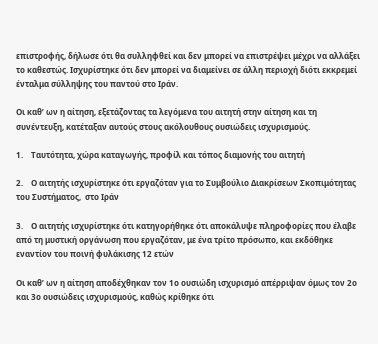επιστροφής, δήλωσε ότι θα συλληφθεί και δεν μπορεί να επιστρέψει μέχρι να αλλάξει το καθεστώς. Ισχυρίστηκε ότι δεν μπορεί να διαμείνει σε άλλη περιοχή διότι εκκρεμεί ένταλμα σύλληψης του παντού στο Ιράν.

Οι καθ’ ων η αίτηση, εξετάζοντας τα λεγόμενα του αιτητή στην αίτηση και τη συνέντευξη, κατέταξαν αυτούς στους ακόλουθους ουσιώδεις ισχυρισμούς.

1.    Ταυτότητα, χώρα καταγωγής, προφίλ και τόπος διαμονής του αιτητή

2.    Ο αιτητής ισχυρίστηκε ότι εργαζόταν για το Συμβούλιο Διακρίσεων Σκοπιμότητας του Συστήματος,  στο Ιράν

3.    Ο αιτητής ισχυρίστηκε ότι κατηγορήθηκε ότι αποκάλυψε πληροφορίες που έλαβε από τη μυστική οργάνωση που εργαζόταν, με ένα τρίτο πρόσωπο, και εκδόθηκε εναντίον του ποινή φυλάκισης 12 ετών

Οι καθ’ ων η αίτηση αποδέχθηκαν τον 1ο ουσιώδη ισχυρισμό απέρριψαν όμως τον 2ο και 3ο ουσιώδεις ισχυρισμούς, καθώς κρίθηκε ότι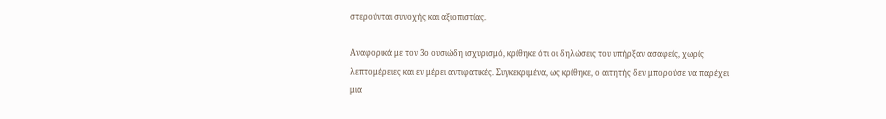στερούνται συνοχής και αξιοπιστίας.

Αναφορικά με τον 3ο ουσιώδη ισχυρισμό, κρίθηκε ότι οι δηλώσεις του υπήρξαν ασαφείς, χωρίς λεπτομέρειες και εν μέρει αντιφατικές. Συγκεκριμένα, ως κρίθηκε, ο αιτητής δεν μπορούσε να παρέχει μια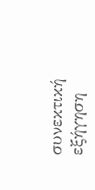συνεκτική εξήγηση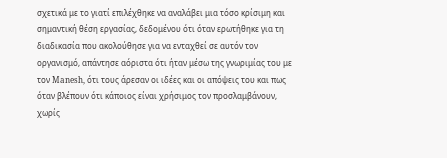σχετικά με το γιατί επιλέχθηκε να αναλάβει μια τόσο κρίσιμη και σημαντική θέση εργασίας, δεδομένου ότι όταν ερωτήθηκε για τη διαδικασία που ακολούθησε για να ενταχθεί σε αυτόν τον οργανισμό, απάντησε αόριστα ότι ήταν μέσω της γνωριμίας του με τον Manesh, ότι τους άρεσαν οι ιδέες και οι απόψεις του και πως όταν βλέπουν ότι κάποιος είναι χρήσιμος τον προσλαμβάνουν, χωρίς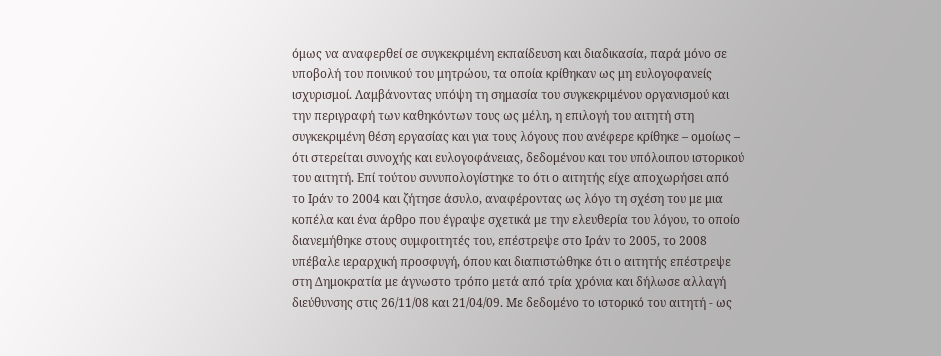όμως να αναφερθεί σε συγκεκριμένη εκπαίδευση και διαδικασία, παρά μόνο σε υποβολή του ποινικού του μητρώου, τα οποία κρίθηκαν ως μη ευλογοφανείς ισχυρισμοί. Λαμβάνοντας υπόψη τη σημασία του συγκεκριμένου οργανισμού και την περιγραφή των καθηκόντων τους ως μέλη, η επιλογή του αιτητή στη συγκεκριμένη θέση εργασίας και για τους λόγους που ανέφερε κρίθηκε – ομοίως – ότι στερείται συνοχής και ευλογοφάνειας, δεδομένου και του υπόλοιπου ιστορικού του αιτητή. Επί τούτου συνυπολογίστηκε το ότι ο αιτητής είχε αποχωρήσει από το Ιράν το 2004 και ζήτησε άσυλο, αναφέροντας ως λόγο τη σχέση του με μια κοπέλα και ένα άρθρο που έγραψε σχετικά με την ελευθερία του λόγου, το οποίο διανεμήθηκε στους συμφοιτητές του, επέστρεψε στο Ιράν το 2005, το 2008 υπέβαλε ιεραρχική προσφυγή, όπου και διαπιστώθηκε ότι ο αιτητής επέστρεψε στη Δημοκρατία με άγνωστο τρόπο μετά από τρία χρόνια και δήλωσε αλλαγή διεύθυνσης στις 26/11/08 και 21/04/09. Με δεδομένο το ιστορικό του αιτητή - ως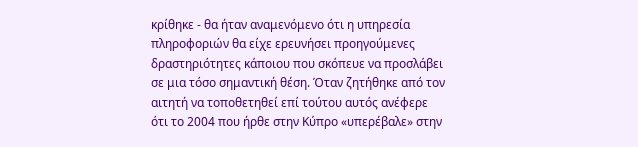κρίθηκε - θα ήταν αναμενόμενο ότι η υπηρεσία πληροφοριών θα είχε ερευνήσει προηγούμενες δραστηριότητες κάποιου που σκόπευε να προσλάβει σε μια τόσο σημαντική θέση. Όταν ζητήθηκε από τον αιτητή να τοποθετηθεί επί τούτου αυτός ανέφερε ότι το 2004 που ήρθε στην Κύπρο «υπερέβαλε» στην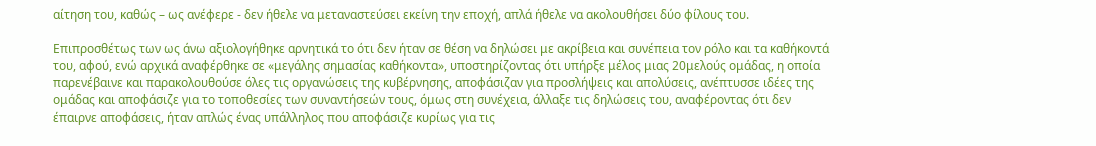αίτηση του, καθώς – ως ανέφερε - δεν ήθελε να μεταναστεύσει εκείνη την εποχή, απλά ήθελε να ακολουθήσει δύο φίλους του.

Επιπροσθέτως των ως άνω αξιολογήθηκε αρνητικά το ότι δεν ήταν σε θέση να δηλώσει με ακρίβεια και συνέπεια τον ρόλο και τα καθήκοντά του, αφού, ενώ αρχικά αναφέρθηκε σε «μεγάλης σημασίας καθήκοντα», υποστηρίζοντας ότι υπήρξε μέλος μιας 20μελούς ομάδας, η οποία παρενέβαινε και παρακολουθούσε όλες τις οργανώσεις της κυβέρνησης, αποφάσιζαν για προσλήψεις και απολύσεις, ανέπτυσσε ιδέες της ομάδας και αποφάσιζε για το τοποθεσίες των συναντήσεών τους, όμως στη συνέχεια, άλλαξε τις δηλώσεις του, αναφέροντας ότι δεν έπαιρνε αποφάσεις, ήταν απλώς ένας υπάλληλος που αποφάσιζε κυρίως για τις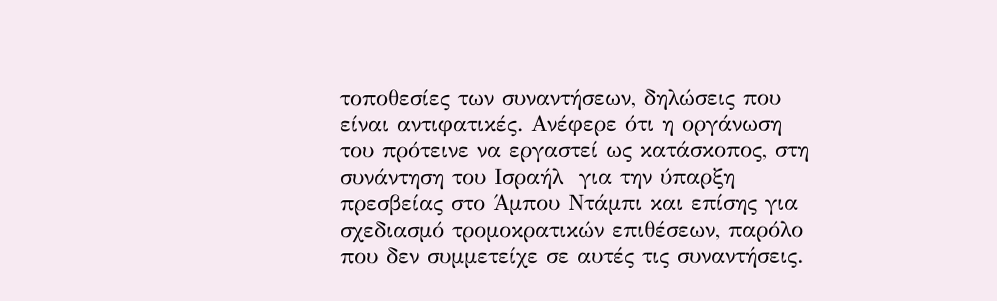τοποθεσίες των συναντήσεων, δηλώσεις που είναι αντιφατικές. Ανέφερε ότι η οργάνωση του πρότεινε να εργαστεί ως κατάσκοπος, στη συνάντηση του Ισραήλ  για την ύπαρξη πρεσβείας στο Άμπου Ντάμπι και επίσης για σχεδιασμό τρομοκρατικών επιθέσεων, παρόλο που δεν συμμετείχε σε αυτές τις συναντήσεις.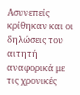Ασυνεπείς κρίθηκαν και οι δηλώσεις του αιτητή αναφορικά με τις χρονικές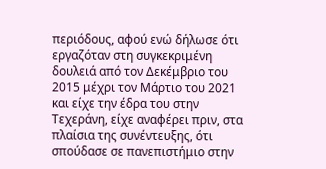περιόδους, αφού ενώ δήλωσε ότι εργαζόταν στη συγκεκριμένη δουλειά από τον Δεκέμβριο του 2015 μέχρι τον Μάρτιο του 2021 και είχε την έδρα του στην Τεχεράνη, είχε αναφέρει πριν, στα πλαίσια της συνέντευξης, ότι σπούδασε σε πανεπιστήμιο στην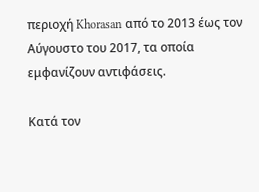περιοχή Khorasan από το 2013 έως τον Αύγουστο του 2017, τα οποία εμφανίζουν αντιφάσεις.

Κατά τον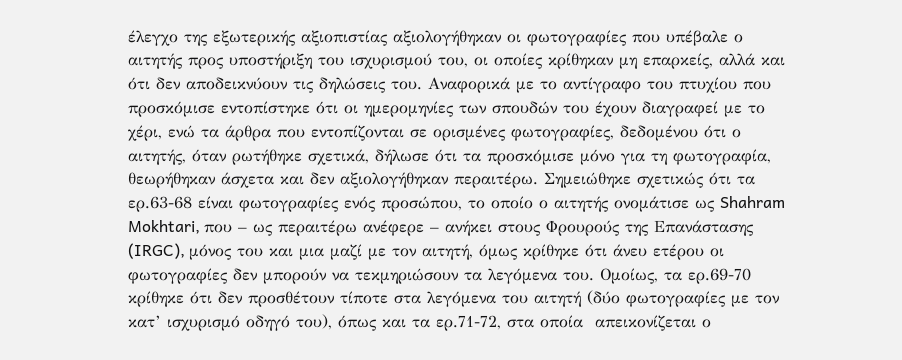έλεγχο της εξωτερικής αξιοπιστίας αξιολογήθηκαν οι φωτογραφίες που υπέβαλε ο αιτητής προς υποστήριξη του ισχυρισμού του, οι οποίες κρίθηκαν μη επαρκείς, αλλά και ότι δεν αποδεικνύουν τις δηλώσεις του. Αναφορικά με το αντίγραφο του πτυχίου που προσκόμισε εντοπίστηκε ότι οι ημερομηνίες των σπουδών του έχουν διαγραφεί με το χέρι, ενώ τα άρθρα που εντοπίζονται σε ορισμένες φωτογραφίες, δεδομένου ότι ο αιτητής, όταν ρωτήθηκε σχετικά, δήλωσε ότι τα προσκόμισε μόνο για τη φωτογραφία, θεωρήθηκαν άσχετα και δεν αξιολογήθηκαν περαιτέρω. Σημειώθηκε σχετικώς ότι τα ερ.63-68 είναι φωτογραφίες ενός προσώπου, το οποίο ο αιτητής ονομάτισε ως Shahram Mokhtari, που – ως περαιτέρω ανέφερε – ανήκει στους Φρουρούς της Επανάστασης (IRGC), μόνος του και μια μαζί με τον αιτητή, όμως κρίθηκε ότι άνευ ετέρου οι φωτογραφίες δεν μπορούν να τεκμηριώσουν τα λεγόμενα του. Ομοίως, τα ερ.69-70 κρίθηκε ότι δεν προσθέτουν τίποτε στα λεγόμενα του αιτητή (δύο φωτογραφίες με τον κατ’ ισχυρισμό οδηγό του), όπως και τα ερ.71-72, στα οποία  απεικονίζεται ο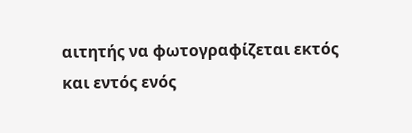αιτητής να φωτογραφίζεται εκτός και εντός ενός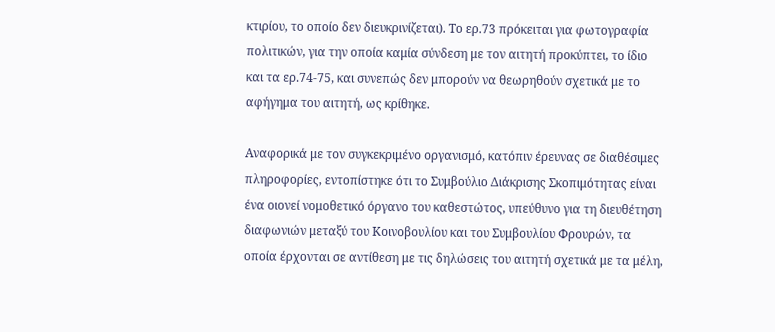κτιρίου, το οποίο δεν διευκρινίζεται). Το ερ.73 πρόκειται για φωτογραφία πολιτικών, για την οποία καμία σύνδεση με τον αιτητή προκύπτει, το ίδιο και τα ερ.74-75, και συνεπώς δεν μπορούν να θεωρηθούν σχετικά με το αφήγημα του αιτητή, ως κρίθηκε.

Αναφορικά με τον συγκεκριμένο οργανισμό, κατόπιν έρευνας σε διαθέσιμες πληροφορίες, εντοπίστηκε ότι το Συμβούλιο Διάκρισης Σκοπιμότητας είναι ένα οιονεί νομοθετικό όργανο του καθεστώτος, υπεύθυνο για τη διευθέτηση διαφωνιών μεταξύ του Κοινοβουλίου και του Συμβουλίου Φρουρών, τα οποία έρχονται σε αντίθεση με τις δηλώσεις του αιτητή σχετικά με τα μέλη,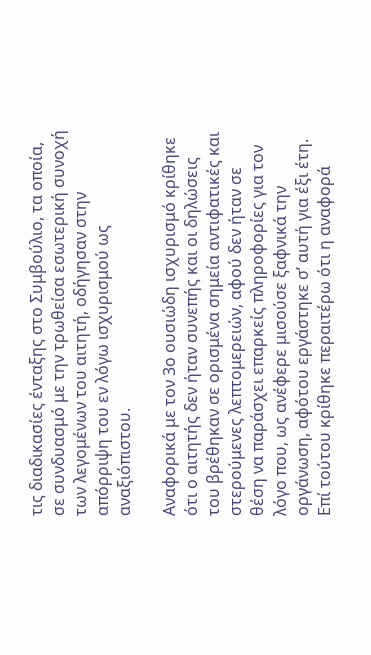τις διαδικασίες ένταξης στο Συμβούλιο, τα οποία, σε συνδυασμό με την τρωθείσα εσωτερική συνοχή των λεγομένων του αιτητή, οδήγησαν στην απόρριψη του εν λόγω ισχυρισμού ως αναξιόπιστου.

Αναφορικά με τον 3ο ουσιώδη ισχυρισμό κρίθηκε ότι ο αιτητής δεν ήταν συνεπής και οι δηλώσεις του βρέθηκαν σε ορισμένα σημεία αντιφατικές και στερούμενες λεπτομερειών, αφού δεν ήταν σε θέση να παράσχει επαρκείς πληροφορίες για τον λόγο που, ως ανέφερε μισούσε ξαφνικά την οργάνωση, αφότου εργάστηκε σ’ αυτή για έξι έτη. Επί τούτου κρίθηκε περαιτέρω ότι η αναφορά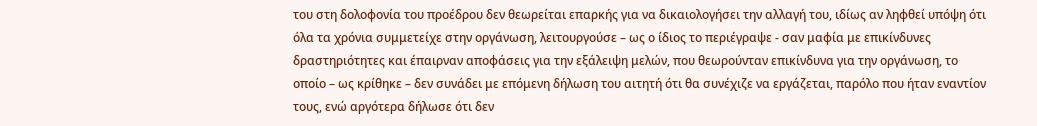του στη δολοφονία του προέδρου δεν θεωρείται επαρκής για να δικαιολογήσει την αλλαγή του, ιδίως αν ληφθεί υπόψη ότι όλα τα χρόνια συμμετείχε στην οργάνωση, λειτουργούσε – ως ο ίδιος το περιέγραψε - σαν μαφία με επικίνδυνες δραστηριότητες και έπαιρναν αποφάσεις για την εξάλειψη μελών, που θεωρούνταν επικίνδυνα για την οργάνωση, το οποίο – ως κρίθηκε – δεν συνάδει με επόμενη δήλωση του αιτητή ότι θα συνέχιζε να εργάζεται, παρόλο που ήταν εναντίον τους, ενώ αργότερα δήλωσε ότι δεν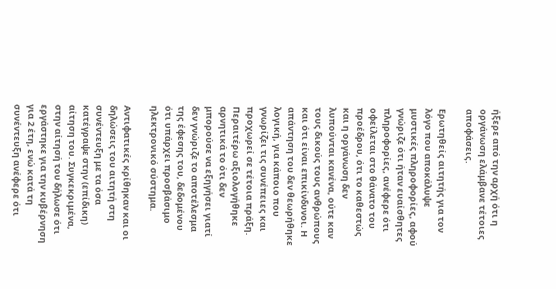ήξερε από την αρχή ότι η οργάνωση ελάμβανε τέτοιες αποφάσεις.

Ερωτηθείς αιτητής για τον λόγο που αποκάλυψε μυστικές πληροφορίες, αφού γνώριζε ότι ήταν ευαίσθητες πληροφορίες, ανέφερε ότι οφείλεται στο θάνατο του προέδρου, ότι το καθεστώς και η οργάνωση δεν λυπούνται κανένα, ούτε καν τους δικούς τους ανθρώπους και ότι είναι επικίνδυνοι. Η απάντηση του δεν θεωρήθηκε λογική, για κάποιο που γνωρίζει τις συνέπειες και προχωρεί σε τέτοια πράξη. Περαιτέρω αξιολογήθηκε αρνητικά το ότι δεν μπορούσε να εξηγήσει γιατί δεν γνώριζε το αποτέλεσμα της έφεσης του, δεδομένου ότι υπάρχει προσβάσιμο ηλεκτρονικό σύστημα.

Αντιφατικές κρίθηκαν και οι δηλώσεις του αιτητή στη συνέντευξη με τα όσα κατέγραψε στην (επίδικη) αίτηση του. Συγκεκριμένα, στην αίτησή του δήλωσε ότι εργάστηκε για την κυβέρνηση για 2 έτη, ενώ κατά τη συνέντευξη ανέφερε ότι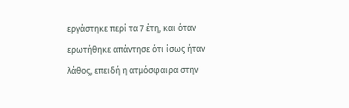εργάστηκε περί τα 7 έτη, και όταν ερωτήθηκε απάντησε ότι ίσως ήταν λάθος, επειδή η ατμόσφαιρα στην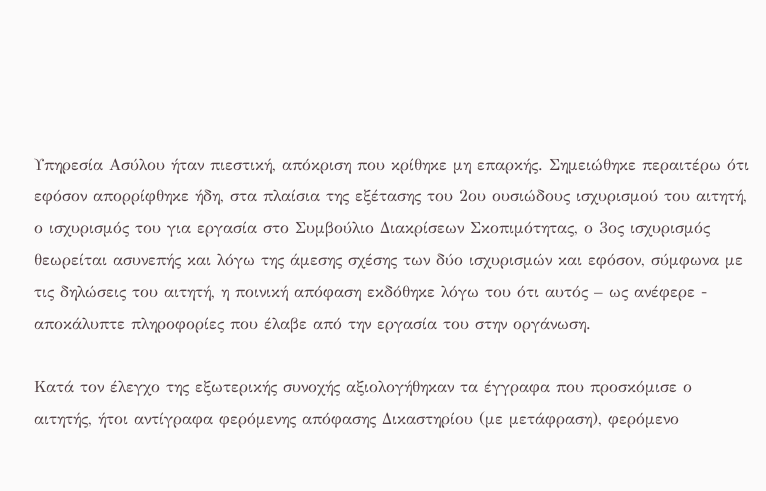Υπηρεσία Ασύλου ήταν πιεστική, απόκριση που κρίθηκε μη επαρκής. Σημειώθηκε περαιτέρω ότι εφόσον απορρίφθηκε ήδη, στα πλαίσια της εξέτασης του 2ου ουσιώδους ισχυρισμού του αιτητή, ο ισχυρισμός του για εργασία στο Συμβούλιο Διακρίσεων Σκοπιμότητας, ο 3ος ισχυρισμός θεωρείται ασυνεπής και λόγω της άμεσης σχέσης των δύο ισχυρισμών και εφόσον, σύμφωνα με τις δηλώσεις του αιτητή, η ποινική απόφαση εκδόθηκε λόγω του ότι αυτός – ως ανέφερε - αποκάλυπτε πληροφορίες που έλαβε από την εργασία του στην οργάνωση.

Κατά τον έλεγχο της εξωτερικής συνοχής αξιολογήθηκαν τα έγγραφα που προσκόμισε ο αιτητής, ήτοι αντίγραφα φερόμενης απόφασης Δικαστηρίου (με μετάφραση), φερόμενο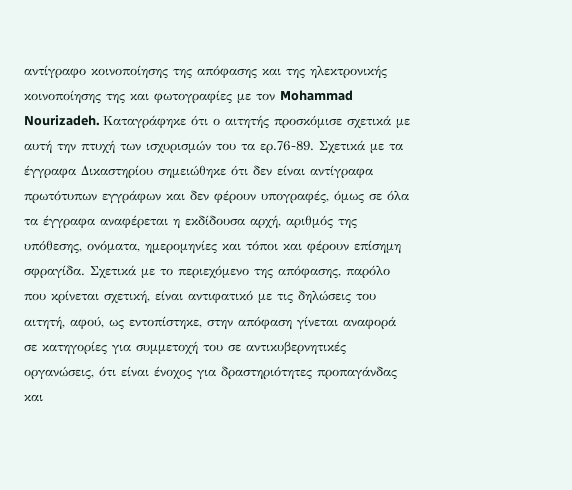αντίγραφο κοινοποίησης της απόφασης και της ηλεκτρονικής κοινοποίησης της και φωτογραφίες με τον Mohammad Nourizadeh. Καταγράφηκε ότι ο αιτητής προσκόμισε σχετικά με αυτή την πτυχή των ισχυρισμών του τα ερ.76-89. Σχετικά με τα έγγραφα Δικαστηρίου σημειώθηκε ότι δεν είναι αντίγραφα πρωτότυπων εγγράφων και δεν φέρουν υπογραφές, όμως σε όλα τα έγγραφα αναφέρεται η εκδίδουσα αρχή, αριθμός της υπόθεσης, ονόματα, ημερομηνίες και τόποι και φέρουν επίσημη σφραγίδα. Σχετικά με το περιεχόμενο της απόφασης, παρόλο που κρίνεται σχετική, είναι αντιφατικό με τις δηλώσεις του αιτητή, αφού, ως εντοπίστηκε, στην απόφαση γίνεται αναφορά σε κατηγορίες για συμμετοχή του σε αντικυβερνητικές οργανώσεις, ότι είναι ένοχος για δραστηριότητες προπαγάνδας και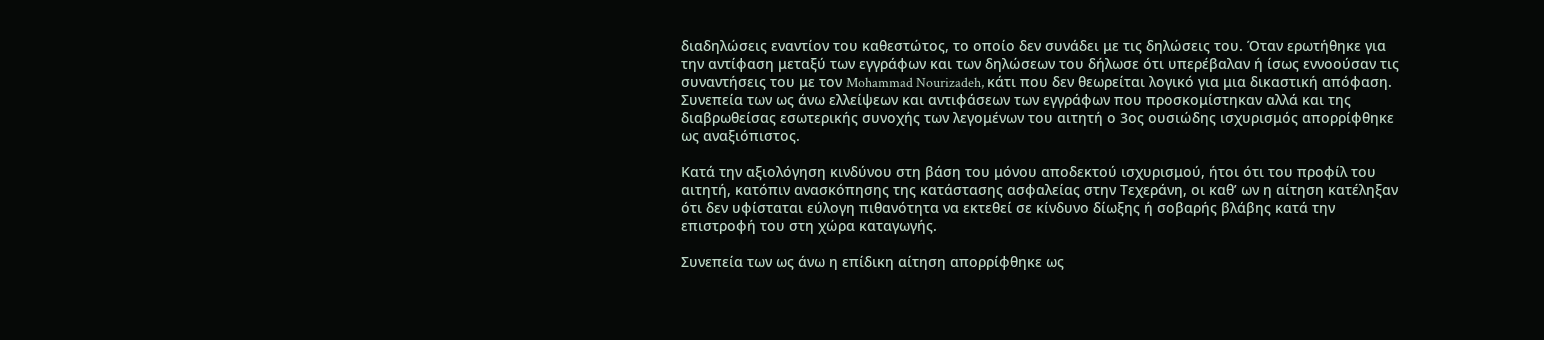διαδηλώσεις εναντίον του καθεστώτος, το οποίο δεν συνάδει με τις δηλώσεις του. Όταν ερωτήθηκε για την αντίφαση μεταξύ των εγγράφων και των δηλώσεων του δήλωσε ότι υπερέβαλαν ή ίσως εννοούσαν τις συναντήσεις του με τον Mohammad Nourizadeh, κάτι που δεν θεωρείται λογικό για μια δικαστική απόφαση. Συνεπεία των ως άνω ελλείψεων και αντιφάσεων των εγγράφων που προσκομίστηκαν αλλά και της διαβρωθείσας εσωτερικής συνοχής των λεγομένων του αιτητή ο 3ος ουσιώδης ισχυρισμός απορρίφθηκε ως αναξιόπιστος.

Κατά την αξιολόγηση κινδύνου στη βάση του μόνου αποδεκτού ισχυρισμού, ήτοι ότι του προφίλ του αιτητή, κατόπιν ανασκόπησης της κατάστασης ασφαλείας στην Τεχεράνη, οι καθ’ ων η αίτηση κατέληξαν ότι δεν υφίσταται εύλογη πιθανότητα να εκτεθεί σε κίνδυνο δίωξης ή σοβαρής βλάβης κατά την επιστροφή του στη χώρα καταγωγής.

Συνεπεία των ως άνω η επίδικη αίτηση απορρίφθηκε ως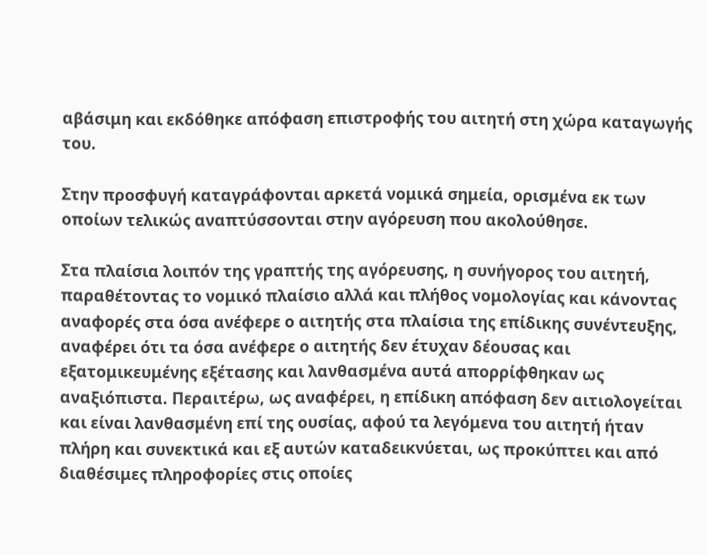αβάσιμη και εκδόθηκε απόφαση επιστροφής του αιτητή στη χώρα καταγωγής του.

Στην προσφυγή καταγράφονται αρκετά νομικά σημεία, ορισμένα εκ των οποίων τελικώς αναπτύσσονται στην αγόρευση που ακολούθησε.

Στα πλαίσια λοιπόν της γραπτής της αγόρευσης, η συνήγορος του αιτητή, παραθέτοντας το νομικό πλαίσιο αλλά και πλήθος νομολογίας και κάνοντας αναφορές στα όσα ανέφερε ο αιτητής στα πλαίσια της επίδικης συνέντευξης, αναφέρει ότι τα όσα ανέφερε ο αιτητής δεν έτυχαν δέουσας και εξατομικευμένης εξέτασης και λανθασμένα αυτά απορρίφθηκαν ως αναξιόπιστα. Περαιτέρω, ως αναφέρει, η επίδικη απόφαση δεν αιτιολογείται και είναι λανθασμένη επί της ουσίας, αφού τα λεγόμενα του αιτητή ήταν πλήρη και συνεκτικά και εξ αυτών καταδεικνύεται, ως προκύπτει και από διαθέσιμες πληροφορίες στις οποίες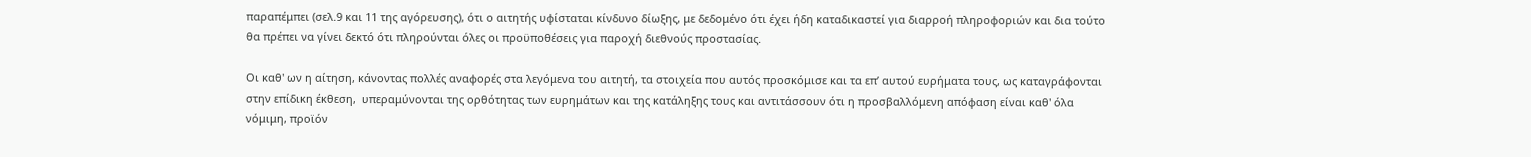παραπέμπει (σελ.9 και 11 της αγόρευσης), ότι ο αιτητής υφίσταται κίνδυνο δίωξης, με δεδομένο ότι έχει ήδη καταδικαστεί για διαρροή πληροφοριών και δια τούτο θα πρέπει να γίνει δεκτό ότι πληρούνται όλες οι προϋποθέσεις για παροχή διεθνούς προστασίας.

Οι καθ' ων η αίτηση, κάνοντας πολλές αναφορές στα λεγόμενα του αιτητή, τα στοιχεία που αυτός προσκόμισε και τα επ’ αυτού ευρήματα τους, ως καταγράφονται στην επίδικη έκθεση,  υπεραμύνονται της ορθότητας των ευρημάτων και της κατάληξης τους και αντιτάσσουν ότι η προσβαλλόμενη απόφαση είναι καθ' όλα νόμιμη, προϊόν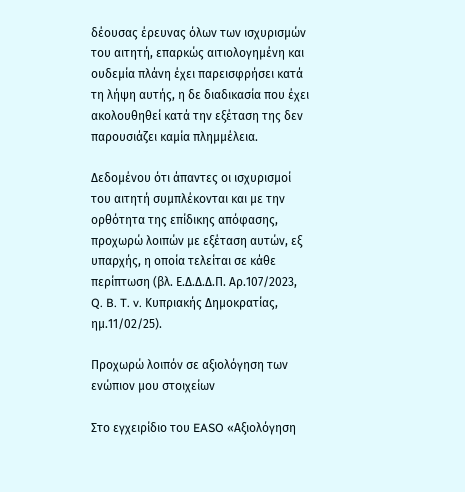δέουσας έρευνας όλων των ισχυρισμών του αιτητή, επαρκώς αιτιολογημένη και ουδεμία πλάνη έχει παρεισφρήσει κατά τη λήψη αυτής, η δε διαδικασία που έχει ακολουθηθεί κατά την εξέταση της δεν παρουσιάζει καμία πλημμέλεια.

Δεδομένου ότι άπαντες οι ισχυρισμοί του αιτητή συμπλέκονται και με την ορθότητα της επίδικης απόφασης, προχωρώ λοιπών με εξέταση αυτών, εξ υπαρχής, η οποία τελείται σε κάθε περίπτωση (βλ. Ε.Δ.Δ.Δ.Π. Αρ.107/2023, Q. B. T. v. Κυπριακής Δημοκρατίας, ημ.11/02/25).

Προχωρώ λοιπόν σε αξιολόγηση των ενώπιον μου στοιχείων

Στο εγχειρίδιο του EASO «Αξιολόγηση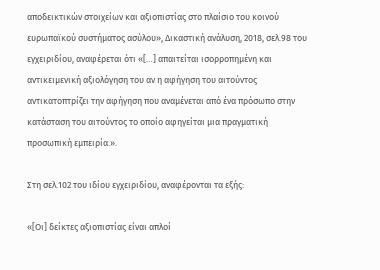αποδεικτικών στοιχείων και αξιοπιστίας στο πλαίσιο του κοινού ευρωπαϊκού συστήματος ασύλου», Δικαστική ανάλυση, 2018, σελ.98 του εγχειριδίου, αναφέρεται ότι «[…] απαιτείται ισορροπημένη και αντικειμενική αξιολόγηση του αν η αφήγηση του αιτούντος αντικατοπτρίζει την αφήγηση που αναμένεται από ένα πρόσωπο στην κατάσταση του αιτούντος το οποίο αφηγείται μια πραγματική προσωπική εμπειρία.».

Στη σελ.102 του ιδίου εγχειριδίου, αναφέρονται τα εξής:

«[Οι] δείκτες αξιοπιστίας είναι απλοί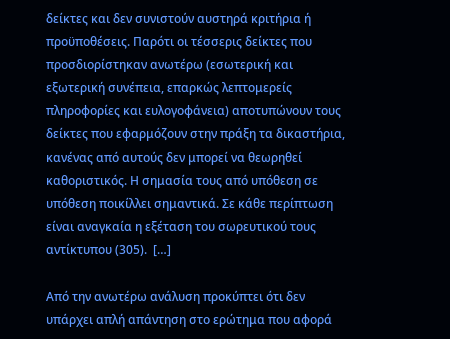δείκτες και δεν συνιστούν αυστηρά κριτήρια ή προϋποθέσεις. Παρότι οι τέσσερις δείκτες που προσδιορίστηκαν ανωτέρω (εσωτερική και εξωτερική συνέπεια, επαρκώς λεπτομερείς πληροφορίες και ευλογοφάνεια) αποτυπώνουν τους δείκτες που εφαρμόζουν στην πράξη τα δικαστήρια, κανένας από αυτούς δεν μπορεί να θεωρηθεί καθοριστικός. Η σημασία τους από υπόθεση σε υπόθεση ποικίλλει σημαντικά. Σε κάθε περίπτωση είναι αναγκαία η εξέταση του σωρευτικού τους αντίκτυπου (305).  […]

Από την ανωτέρω ανάλυση προκύπτει ότι δεν υπάρχει απλή απάντηση στο ερώτημα που αφορά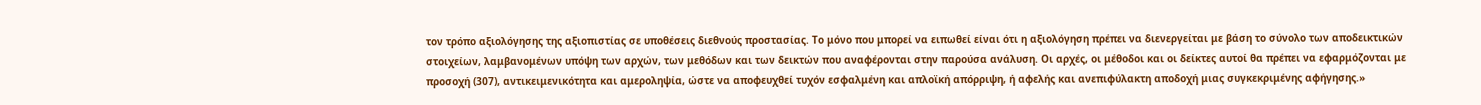τον τρόπο αξιολόγησης της αξιοπιστίας σε υποθέσεις διεθνούς προστασίας. Το μόνο που μπορεί να ειπωθεί είναι ότι η αξιολόγηση πρέπει να διενεργείται με βάση το σύνολο των αποδεικτικών στοιχείων, λαμβανομένων υπόψη των αρχών, των μεθόδων και των δεικτών που αναφέρονται στην παρούσα ανάλυση. Οι αρχές, οι μέθοδοι και οι δείκτες αυτοί θα πρέπει να εφαρμόζονται με προσοχή (307), αντικειμενικότητα και αμεροληψία, ώστε να αποφευχθεί τυχόν εσφαλμένη και απλοϊκή απόρριψη, ή αφελής και ανεπιφύλακτη αποδοχή μιας συγκεκριμένης αφήγησης.»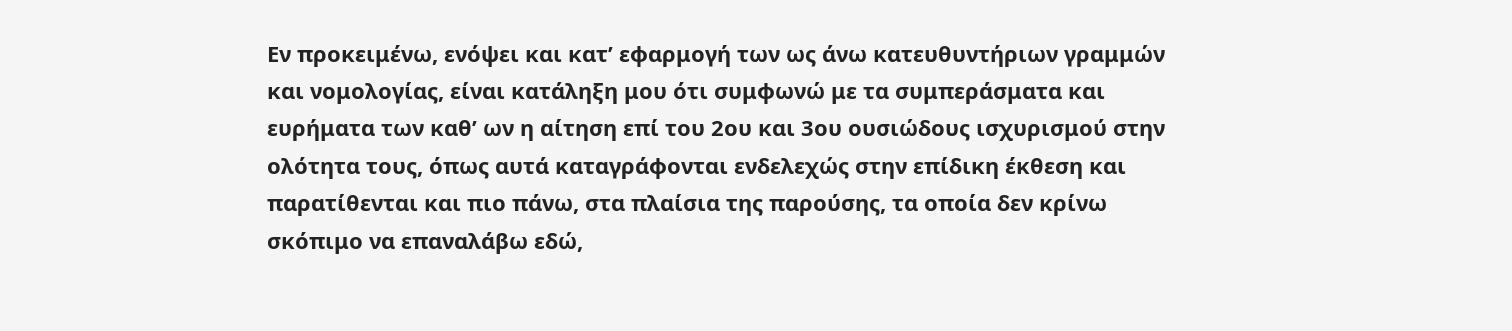Εν προκειμένω, ενόψει και κατ’ εφαρμογή των ως άνω κατευθυντήριων γραμμών και νομολογίας, είναι κατάληξη μου ότι συμφωνώ με τα συμπεράσματα και ευρήματα των καθ’ ων η αίτηση επί του 2ου και 3ου ουσιώδους ισχυρισμού στην ολότητα τους, όπως αυτά καταγράφονται ενδελεχώς στην επίδικη έκθεση και παρατίθενται και πιο πάνω, στα πλαίσια της παρούσης, τα οποία δεν κρίνω σκόπιμο να επαναλάβω εδώ,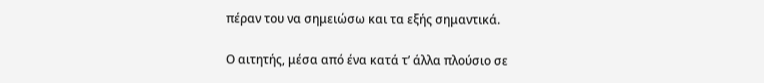πέραν του να σημειώσω και τα εξής σημαντικά.

Ο αιτητής, μέσα από ένα κατά τ’ άλλα πλούσιο σε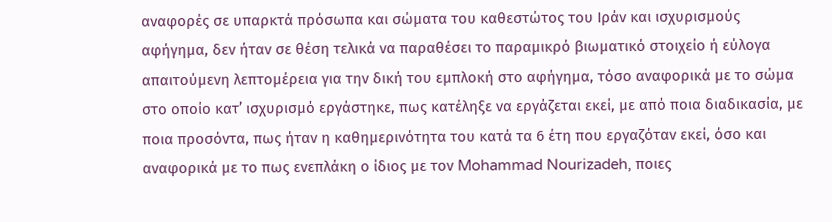αναφορές σε υπαρκτά πρόσωπα και σώματα του καθεστώτος του Ιράν και ισχυρισμούς αφήγημα, δεν ήταν σε θέση τελικά να παραθέσει το παραμικρό βιωματικό στοιχείο ή εύλογα απαιτούμενη λεπτομέρεια για την δική του εμπλοκή στο αφήγημα, τόσο αναφορικά με το σώμα στο οποίο κατ’ ισχυρισμό εργάστηκε, πως κατέληξε να εργάζεται εκεί, με από ποια διαδικασία, με ποια προσόντα, πως ήταν η καθημερινότητα του κατά τα 6 έτη που εργαζόταν εκεί, όσο και αναφορικά με το πως ενεπλάκη ο ίδιος με τον Mohammad Nourizadeh, ποιες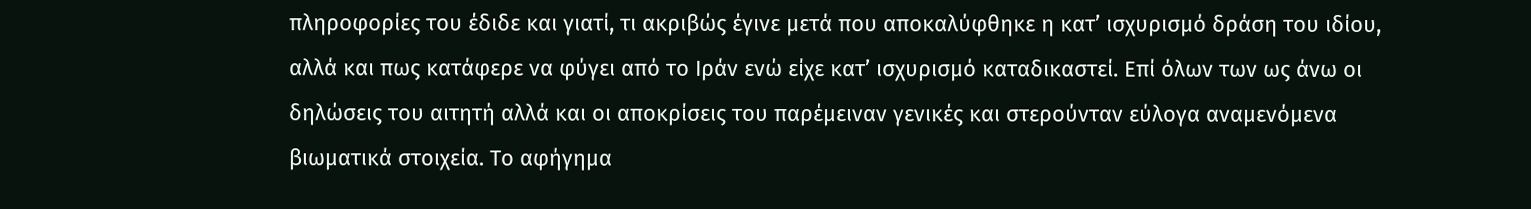πληροφορίες του έδιδε και γιατί, τι ακριβώς έγινε μετά που αποκαλύφθηκε η κατ’ ισχυρισμό δράση του ιδίου, αλλά και πως κατάφερε να φύγει από το Ιράν ενώ είχε κατ’ ισχυρισμό καταδικαστεί. Επί όλων των ως άνω οι δηλώσεις του αιτητή αλλά και οι αποκρίσεις του παρέμειναν γενικές και στερούνταν εύλογα αναμενόμενα βιωματικά στοιχεία. Το αφήγημα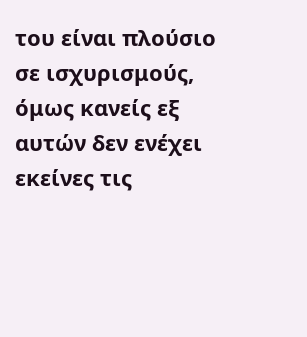του είναι πλούσιο σε ισχυρισμούς, όμως κανείς εξ αυτών δεν ενέχει εκείνες τις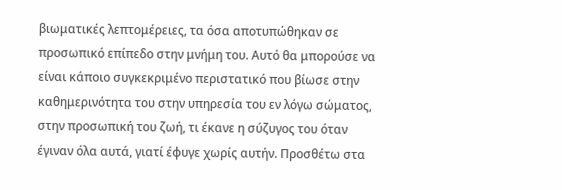βιωματικές λεπτομέρειες, τα όσα αποτυπώθηκαν σε προσωπικό επίπεδο στην μνήμη του. Αυτό θα μπορούσε να είναι κάποιο συγκεκριμένο περιστατικό που βίωσε στην καθημερινότητα του στην υπηρεσία του εν λόγω σώματος, στην προσωπική του ζωή, τι έκανε η σύζυγος του όταν έγιναν όλα αυτά, γιατί έφυγε χωρίς αυτήν. Προσθέτω στα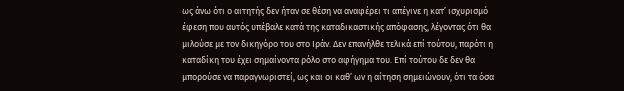ως άνω ότι ο αιτητής δεν ήταν σε θέση να αναφέρει τι απέγινε η κατ’ ισχυρισμό έφεση που αυτός υπέβαλε κατά της καταδικαστικής απόφασης, λέγοντας ότι θα μιλούσε με τον δικηγόρο του στο Ιράν. Δεν επανήλθε τελικά επί τούτου, παρότι η καταδίκη του έχει σημαίνοντα ρόλο στο αφήγημα του. Επί τούτου δε δεν θα μπορούσε να παραγνωριστεί, ως και οι καθ’ ων η αίτηση σημειώνουν, ότι τα όσα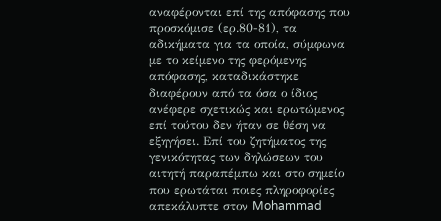αναφέρονται επί της απόφασης που προσκόμισε (ερ.80-81), τα αδικήματα για τα οποία, σύμφωνα με το κείμενο της φερόμενης απόφασης, καταδικάστηκε διαφέρουν από τα όσα ο ίδιος ανέφερε σχετικώς και ερωτώμενος επί τούτου δεν ήταν σε θέση να εξηγήσει. Επί του ζητήματος της γενικότητας των δηλώσεων του αιτητή παραπέμπω και στο σημείο που ερωτάται ποιες πληροφορίες απεκάλυπτε στον Mohammad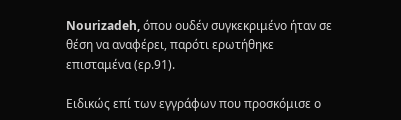Nourizadeh, όπου ουδέν συγκεκριμένο ήταν σε θέση να αναφέρει, παρότι ερωτήθηκε επισταμένα (ερ.91).

Ειδικώς επί των εγγράφων που προσκόμισε ο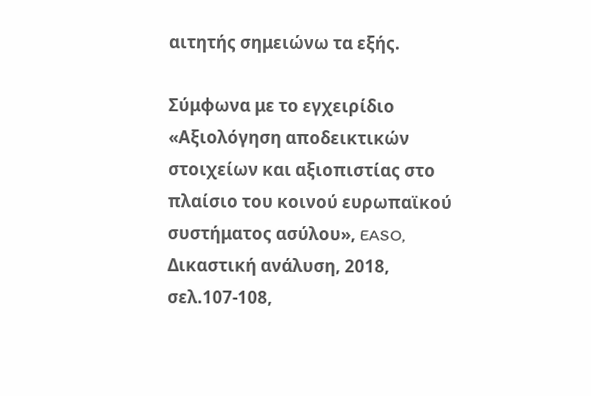αιτητής σημειώνω τα εξής.

Σύμφωνα με το εγχειρίδιο «Αξιολόγηση αποδεικτικών στοιχείων και αξιοπιστίας στο πλαίσιο του κοινού ευρωπαϊκού συστήματος ασύλου», EASO, Δικαστική ανάλυση, 2018, σελ.107-108,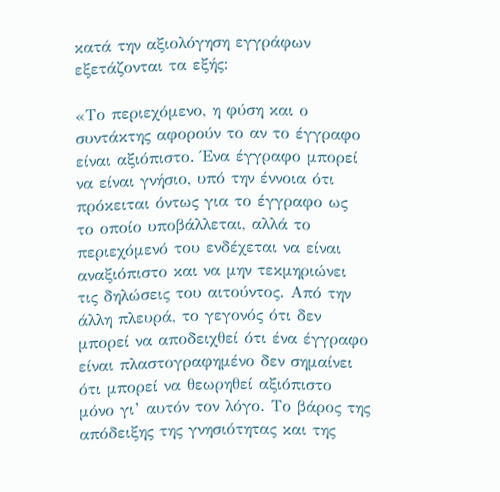κατά την αξιολόγηση εγγράφων εξετάζονται τα εξής:

«Το περιεχόμενο, η φύση και ο συντάκτης αφορούν το αν το έγγραφο είναι αξιόπιστο. Ένα έγγραφο μπορεί να είναι γνήσιο, υπό την έννοια ότι πρόκειται όντως για το έγγραφο ως το οποίο υποβάλλεται, αλλά το περιεχόμενό του ενδέχεται να είναι αναξιόπιστο και να μην τεκμηριώνει τις δηλώσεις του αιτούντος. Από την άλλη πλευρά, το γεγονός ότι δεν μπορεί να αποδειχθεί ότι ένα έγγραφο είναι πλαστογραφημένο δεν σημαίνει ότι μπορεί να θεωρηθεί αξιόπιστο μόνο γι’ αυτόν τον λόγο. Το βάρος της απόδειξης της γνησιότητας και της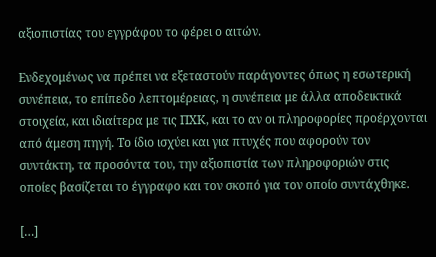αξιοπιστίας του εγγράφου το φέρει ο αιτών.

Ενδεχομένως να πρέπει να εξεταστούν παράγοντες όπως η εσωτερική συνέπεια, το επίπεδο λεπτομέρειας, η συνέπεια με άλλα αποδεικτικά στοιχεία, και ιδιαίτερα με τις ΠΧΚ, και το αν οι πληροφορίες προέρχονται από άμεση πηγή. Το ίδιο ισχύει και για πτυχές που αφορούν τον συντάκτη, τα προσόντα του, την αξιοπιστία των πληροφοριών στις οποίες βασίζεται το έγγραφο και τον σκοπό για τον οποίο συντάχθηκε.

[…]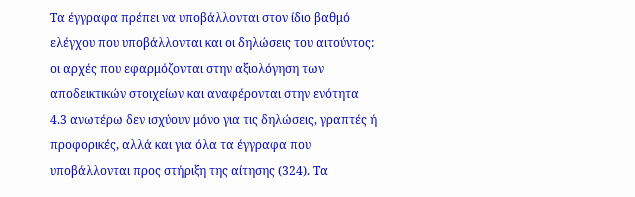Τα έγγραφα πρέπει να υποβάλλονται στον ίδιο βαθμό ελέγχου που υποβάλλονται και οι δηλώσεις του αιτούντος: οι αρχές που εφαρμόζονται στην αξιολόγηση των αποδεικτικών στοιχείων και αναφέρονται στην ενότητα 4.3 ανωτέρω δεν ισχύουν μόνο για τις δηλώσεις, γραπτές ή προφορικές, αλλά και για όλα τα έγγραφα που υποβάλλονται προς στήριξη της αίτησης (324). Τα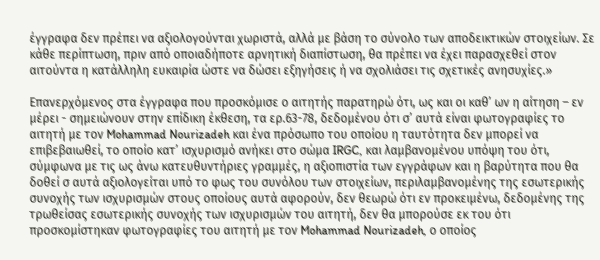έγγραφα δεν πρέπει να αξιολογούνται χωριστά, αλλά με βάση το σύνολο των αποδεικτικών στοιχείων. Σε κάθε περίπτωση, πριν από οποιαδήποτε αρνητική διαπίστωση, θα πρέπει να έχει παρασχεθεί στον αιτούντα η κατάλληλη ευκαιρία ώστε να δώσει εξηγήσεις ή να σχολιάσει τις σχετικές ανησυχίες.»

Επανερχόμενος στα έγγραφα που προσκόμισε ο αιτητής παρατηρώ ότι, ως και οι καθ’ ων η αίτηση – εν μέρει - σημειώνουν στην επίδικη έκθεση, τα ερ.63-78, δεδομένου ότι σ’ αυτά είναι φωτογραφίες το αιτητή με τον Mohammad Nourizadeh και ένα πρόσωπο του οποίου η ταυτότητα δεν μπορεί να επιβεβαιωθεί, το οποίο κατ’ ισχυρισμό ανήκει στο σώμα IRGC, και λαμβανομένου υπόψη του ότι, σύμφωνα με τις ως άνω κατευθυντήριες γραμμές, η αξιοπιστία των εγγράφων και η βαρύτητα που θα δοθεί σ αυτά αξιολογείται υπό το φως του συνόλου των στοιχείων, περιλαμβανομένης της εσωτερικής συνοχής των ισχυρισμών στους οποίους αυτά αφορούν, δεν θεωρώ ότι εν προκειμένω, δεδομένης της τρωθείσας εσωτερικής συνοχής των ισχυρισμών του αιτητή, δεν θα μπορούσε εκ του ότι προσκομίστηκαν φωτογραφίες του αιτητή με τον Mohammad Nourizadeh, ο οποίος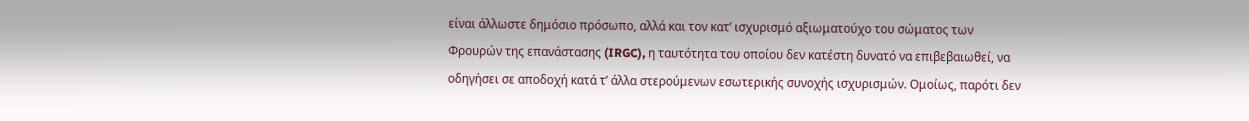είναι άλλωστε δημόσιο πρόσωπο, αλλά και τον κατ’ ισχυρισμό αξιωματούχο του σώματος των Φρουρών της επανάστασης (IRGC), η ταυτότητα του οποίου δεν κατέστη δυνατό να επιβεβαιωθεί, να οδηγήσει σε αποδοχή κατά τ’ άλλα στερούμενων εσωτερικής συνοχής ισχυρισμών. Ομοίως, παρότι δεν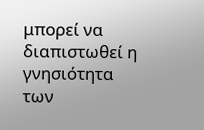μπορεί να διαπιστωθεί η γνησιότητα των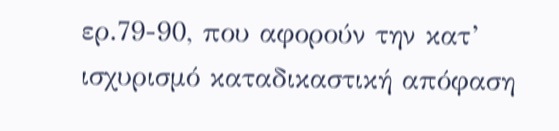ερ.79-90, που αφορούν την κατ’ ισχυρισμό καταδικαστική απόφαση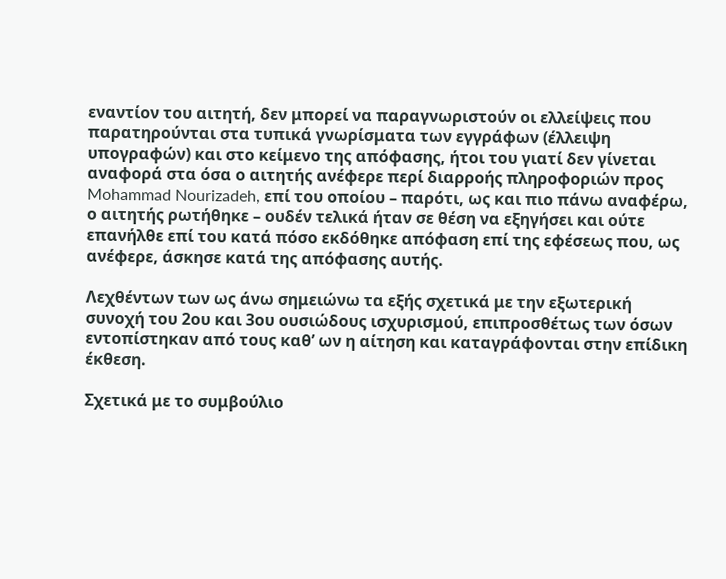εναντίον του αιτητή, δεν μπορεί να παραγνωριστούν οι ελλείψεις που παρατηρούνται στα τυπικά γνωρίσματα των εγγράφων (έλλειψη υπογραφών) και στο κείμενο της απόφασης, ήτοι του γιατί δεν γίνεται αναφορά στα όσα ο αιτητής ανέφερε περί διαρροής πληροφοριών προς Mohammad Nourizadeh, επί του οποίου – παρότι, ως και πιο πάνω αναφέρω, ο αιτητής ρωτήθηκε – ουδέν τελικά ήταν σε θέση να εξηγήσει και ούτε επανήλθε επί του κατά πόσο εκδόθηκε απόφαση επί της εφέσεως που, ως ανέφερε, άσκησε κατά της απόφασης αυτής.

Λεχθέντων των ως άνω σημειώνω τα εξής σχετικά με την εξωτερική συνοχή του 2ου και 3ου ουσιώδους ισχυρισμού, επιπροσθέτως των όσων εντοπίστηκαν από τους καθ’ ων η αίτηση και καταγράφονται στην επίδικη έκθεση.

Σχετικά με το συμβούλιο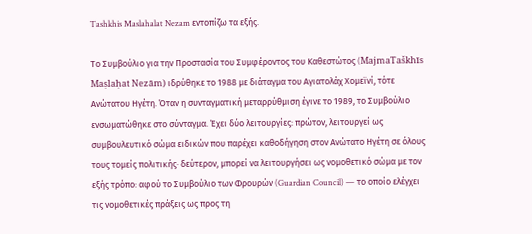Tashkhis Maslahalat Nezam εντοπίζω τα εξής.

Το Συμβούλιο για την Προστασία του Συμφέροντος του Καθεστώτος (MajmaTaškhīs Maṣlaḥat Nezām) ιδρύθηκε το 1988 με διάταγμα του Αγιατολάχ Χομεϊνί, τότε Ανώτατου Ηγέτη. Όταν η συνταγματική μεταρρύθμιση έγινε το 1989, το Συμβούλιο ενσωματώθηκε στο σύνταγμα. Έχει δύο λειτουργίες: πρώτον, λειτουργεί ως συμβουλευτικό σώμα ειδικών που παρέχει καθοδήγηση στον Ανώτατο Ηγέτη σε όλους τους τομείς πολιτικής· δεύτερον, μπορεί να λειτουργήσει ως νομοθετικό σώμα με τον εξής τρόπο: αφού το Συμβούλιο των Φρουρών (Guardian Council) — το οποίο ελέγχει τις νομοθετικές πράξεις ως προς τη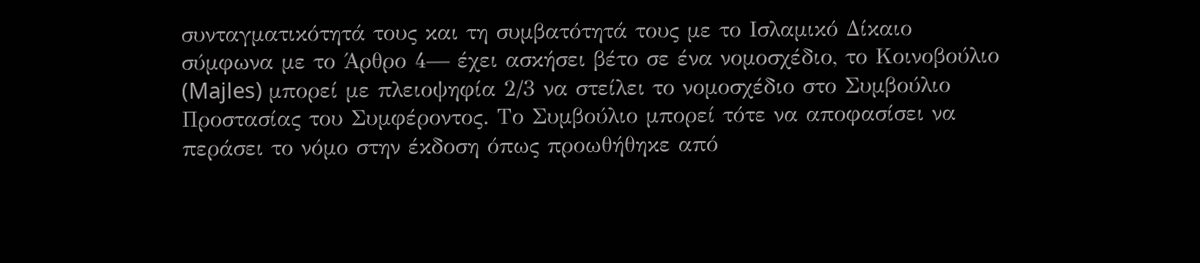συνταγματικότητά τους και τη συμβατότητά τους με το Ισλαμικό Δίκαιο σύμφωνα με το Άρθρο 4— έχει ασκήσει βέτο σε ένα νομοσχέδιο, το Κοινοβούλιο (Majles) μπορεί με πλειοψηφία 2/3 να στείλει το νομοσχέδιο στο Συμβούλιο Προστασίας του Συμφέροντος. Το Συμβούλιο μπορεί τότε να αποφασίσει να περάσει το νόμο στην έκδοση όπως προωθήθηκε από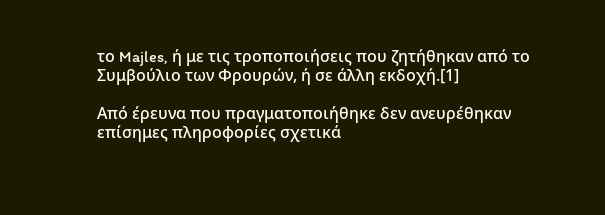το Majles, ή με τις τροποποιήσεις που ζητήθηκαν από το Συμβούλιο των Φρουρών, ή σε άλλη εκδοχή.[1]

Από έρευνα που πραγματοποιήθηκε δεν ανευρέθηκαν επίσημες πληροφορίες σχετικά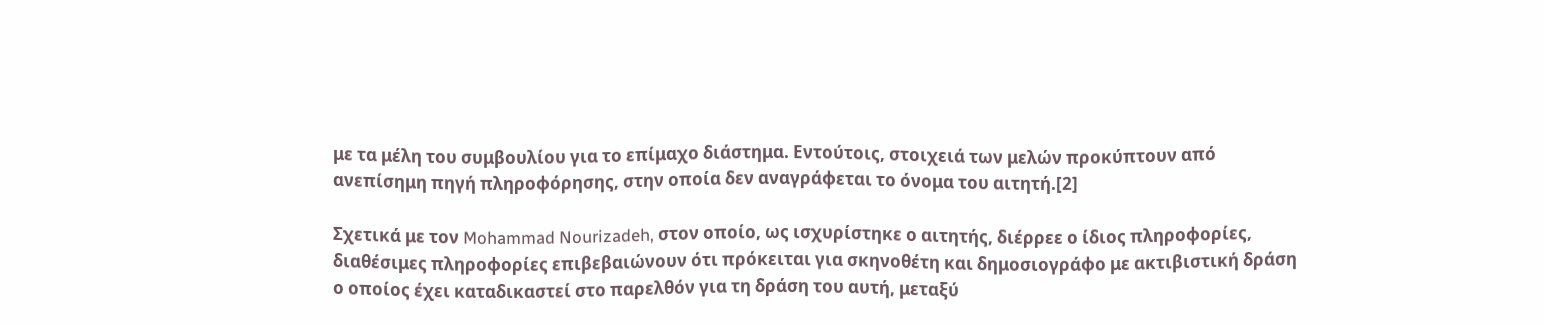με τα μέλη του συμβουλίου για το επίμαχο διάστημα. Εντούτοις, στοιχειά των μελών προκύπτουν από ανεπίσημη πηγή πληροφόρησης, στην οποία δεν αναγράφεται το όνομα του αιτητή.[2]

Σχετικά με τον Mohammad Nourizadeh, στον οποίο, ως ισχυρίστηκε ο αιτητής, διέρρεε ο ίδιος πληροφορίες, διαθέσιμες πληροφορίες επιβεβαιώνουν ότι πρόκειται για σκηνοθέτη και δημοσιογράφο με ακτιβιστική δράση ο οποίος έχει καταδικαστεί στο παρελθόν για τη δράση του αυτή, μεταξύ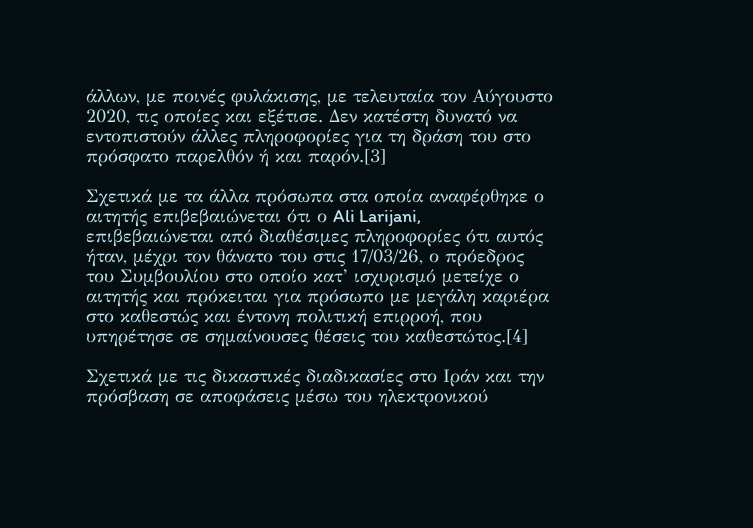άλλων, με ποινές φυλάκισης, με τελευταία τον Αύγουστο 2020, τις οποίες και εξέτισε. Δεν κατέστη δυνατό να εντοπιστούν άλλες πληροφορίες για τη δράση του στο πρόσφατο παρελθόν ή και παρόν.[3]

Σχετικά με τα άλλα πρόσωπα στα οποία αναφέρθηκε ο αιτητής επιβεβαιώνεται ότι ο Ali Larijani, επιβεβαιώνεται από διαθέσιμες πληροφορίες ότι αυτός ήταν, μέχρι τον θάνατο του στις 17/03/26, ο πρόεδρος του Συμβουλίου στο οποίο κατ’ ισχυρισμό μετείχε ο αιτητής και πρόκειται για πρόσωπο με μεγάλη καριέρα στο καθεστώς και έντονη πολιτική επιρροή, που υπηρέτησε σε σημαίνουσες θέσεις του καθεστώτος.[4]

Σχετικά με τις δικαστικές διαδικασίες στο Ιράν και την πρόσβαση σε αποφάσεις μέσω του ηλεκτρονικού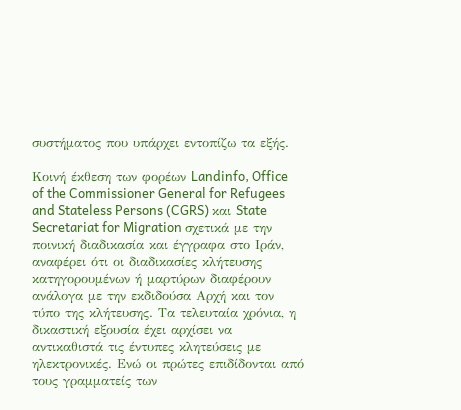συστήματος που υπάρχει εντοπίζω τα εξής.

Κοινή έκθεση των φορέων Landinfo, Office of the Commissioner General for Refugees and Stateless Persons (CGRS) και State Secretariat for Migration σχετικά με την ποινική διαδικασία και έγγραφα στο Ιράν, αναφέρει ότι οι διαδικασίες κλήτευσης κατηγορουμένων ή μαρτύρων διαφέρουν ανάλογα με την εκδιδούσα Αρχή και τον τύπο της κλήτευσης. Τα τελευταία χρόνια, η δικαστική εξουσία έχει αρχίσει να αντικαθιστά τις έντυπες κλητεύσεις με ηλεκτρονικές. Ενώ οι πρώτες επιδίδονται από τους γραμματείς των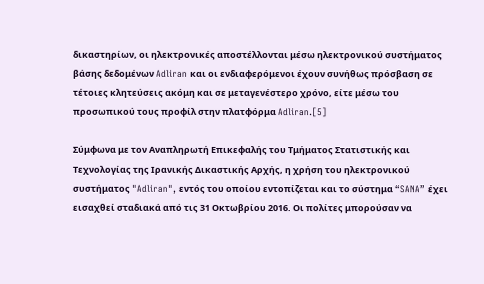δικαστηρίων, οι ηλεκτρονικές αποστέλλονται μέσω ηλεκτρονικού συστήματος βάσης δεδομένων Adliran και οι ενδιαφερόμενοι έχουν συνήθως πρόσβαση σε τέτοιες κλητεύσεις ακόμη και σε μεταγενέστερο χρόνο, είτε μέσω του προσωπικού τους προφίλ στην πλατφόρμα Adliran.[5]

Σύμφωνα με τον Αναπληρωτή Επικεφαλής του Τμήματος Στατιστικής και Τεχνολογίας της Ιρανικής Δικαστικής Αρχής, η χρήση του ηλεκτρονικού συστήματος "Adliran", εντός του οποίου εντοπίζεται και το σύστημα “SANA” έχει εισαχθεί σταδιακά από τις 31 Οκτωβρίου 2016. Οι πολίτες μπορούσαν να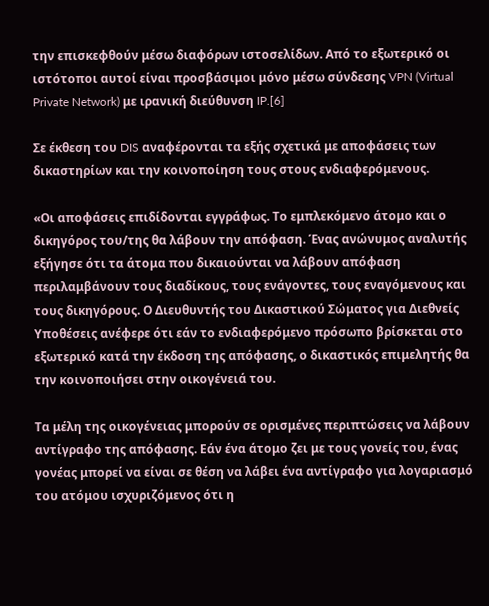την επισκεφθούν μέσω διαφόρων ιστοσελίδων. Από το εξωτερικό οι ιστότοποι αυτοί είναι προσβάσιμοι μόνο μέσω σύνδεσης VPN (Virtual Private Network) με ιρανική διεύθυνση IP.[6]

Σε έκθεση του DIS αναφέρονται τα εξής σχετικά με αποφάσεις των δικαστηρίων και την κοινοποίηση τους στους ενδιαφερόμενους.

«Οι αποφάσεις επιδίδονται εγγράφως. Το εμπλεκόμενο άτομο και ο δικηγόρος του/της θα λάβουν την απόφαση. Ένας ανώνυμος αναλυτής εξήγησε ότι τα άτομα που δικαιούνται να λάβουν απόφαση περιλαμβάνουν τους διαδίκους, τους ενάγοντες, τους εναγόμενους και τους δικηγόρους. Ο Διευθυντής του Δικαστικού Σώματος για Διεθνείς Υποθέσεις ανέφερε ότι εάν το ενδιαφερόμενο πρόσωπο βρίσκεται στο εξωτερικό κατά την έκδοση της απόφασης, ο δικαστικός επιμελητής θα την κοινοποιήσει στην οικογένειά του.

Τα μέλη της οικογένειας μπορούν σε ορισμένες περιπτώσεις να λάβουν αντίγραφο της απόφασης. Εάν ένα άτομο ζει με τους γονείς του, ένας γονέας μπορεί να είναι σε θέση να λάβει ένα αντίγραφο για λογαριασμό του ατόμου ισχυριζόμενος ότι η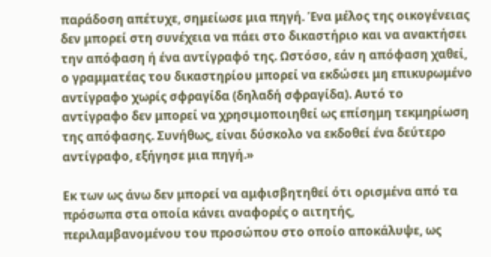παράδοση απέτυχε, σημείωσε μια πηγή. Ένα μέλος της οικογένειας δεν μπορεί στη συνέχεια να πάει στο δικαστήριο και να ανακτήσει την απόφαση ή ένα αντίγραφό της. Ωστόσο, εάν η απόφαση χαθεί, ο γραμματέας του δικαστηρίου μπορεί να εκδώσει μη επικυρωμένο αντίγραφο χωρίς σφραγίδα (δηλαδή σφραγίδα). Αυτό το αντίγραφο δεν μπορεί να χρησιμοποιηθεί ως επίσημη τεκμηρίωση της απόφασης. Συνήθως, είναι δύσκολο να εκδοθεί ένα δεύτερο αντίγραφο, εξήγησε μια πηγή.»

Εκ των ως άνω δεν μπορεί να αμφισβητηθεί ότι ορισμένα από τα πρόσωπα στα οποία κάνει αναφορές ο αιτητής, περιλαμβανομένου του προσώπου στο οποίο αποκάλυψε, ως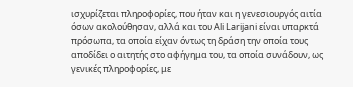ισχυρίζεται πληροφορίες, που ήταν και η γενεσιουργός αιτία όσων ακολούθησαν, αλλά και του Ali Larijani είναι υπαρκτά πρόσωπα, τα οποία είχαν όντως τη δράση την οποία τους αποδίδει ο αιτητής στο αφήγημα του, τα οποία συνάδουν, ως γενικές πληροφορίες, με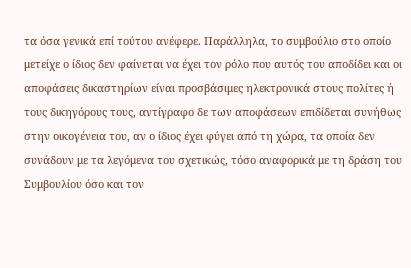τα όσα γενικά επί τούτου ανέφερε. Παράλληλα, το συμβούλιο στο οποίο μετείχε ο ίδιος δεν φαίνεται να έχει τον ρόλο που αυτός του αποδίδει και οι αποφάσεις δικαστηρίων είναι προσβάσιμες ηλεκτρονικά στους πολίτες ή τους δικηγόρους τους, αντίγραφο δε των αποφάσεων επιδίδεται συνήθως στην οικογένεια του, αν ο ίδιος έχει φύγει από τη χώρα, τα οποία δεν συνάδουν με τα λεγόμενα του σχετικώς, τόσο αναφορικά με τη δράση του Συμβουλίου όσο και τον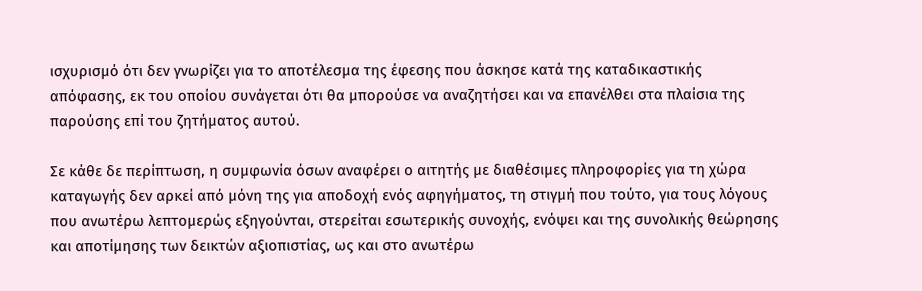ισχυρισμό ότι δεν γνωρίζει για το αποτέλεσμα της έφεσης που άσκησε κατά της καταδικαστικής απόφασης, εκ του οποίου συνάγεται ότι θα μπορούσε να αναζητήσει και να επανέλθει στα πλαίσια της παρούσης επί του ζητήματος αυτού.

Σε κάθε δε περίπτωση, η συμφωνία όσων αναφέρει ο αιτητής με διαθέσιμες πληροφορίες για τη χώρα καταγωγής δεν αρκεί από μόνη της για αποδοχή ενός αφηγήματος, τη στιγμή που τούτο, για τους λόγους που ανωτέρω λεπτομερώς εξηγούνται, στερείται εσωτερικής συνοχής, ενόψει και της συνολικής θεώρησης και αποτίμησης των δεικτών αξιοπιστίας, ως και στο ανωτέρω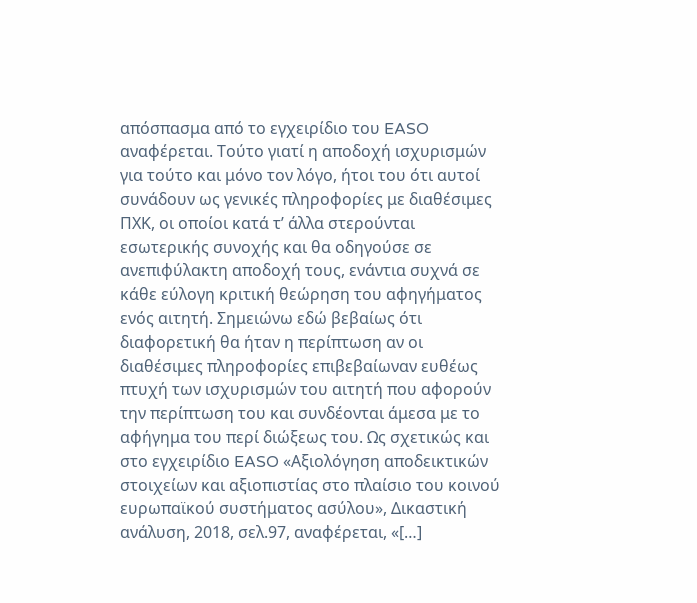απόσπασμα από το εγχειρίδιο του EASO αναφέρεται. Τούτο γιατί η αποδοχή ισχυρισμών για τούτο και μόνο τον λόγο, ήτοι του ότι αυτοί συνάδουν ως γενικές πληροφορίες με διαθέσιμες ΠΧΚ, οι οποίοι κατά τ’ άλλα στερούνται εσωτερικής συνοχής και θα οδηγούσε σε ανεπιφύλακτη αποδοχή τους, ενάντια συχνά σε κάθε εύλογη κριτική θεώρηση του αφηγήματος ενός αιτητή. Σημειώνω εδώ βεβαίως ότι διαφορετική θα ήταν η περίπτωση αν οι διαθέσιμες πληροφορίες επιβεβαίωναν ευθέως πτυχή των ισχυρισμών του αιτητή που αφορούν την περίπτωση του και συνδέονται άμεσα με το αφήγημα του περί διώξεως του. Ως σχετικώς και στο εγχειρίδιο EASO «Αξιολόγηση αποδεικτικών στοιχείων και αξιοπιστίας στο πλαίσιο του κοινού ευρωπαϊκού συστήματος ασύλου», Δικαστική ανάλυση, 2018, σελ.97, αναφέρεται, «[…]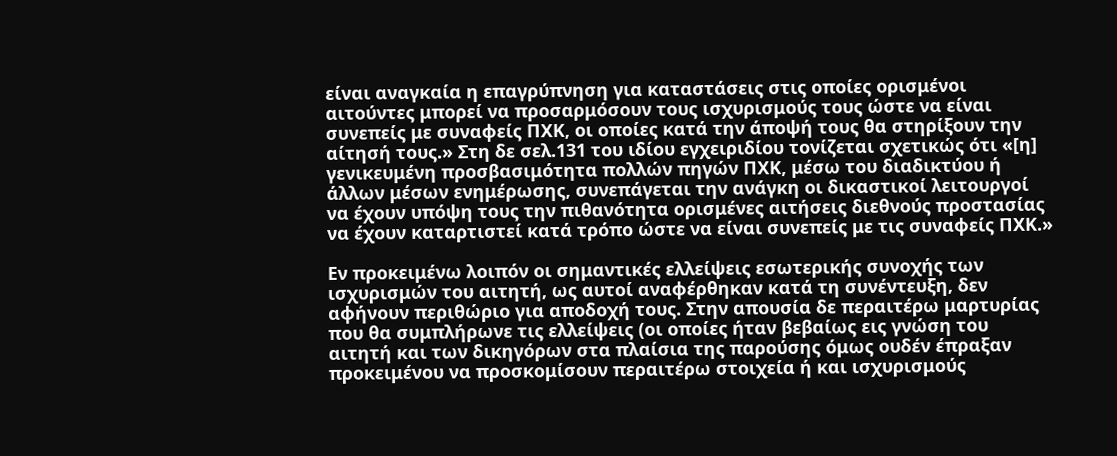είναι αναγκαία η επαγρύπνηση για καταστάσεις στις οποίες ορισμένοι αιτούντες μπορεί να προσαρμόσουν τους ισχυρισμούς τους ώστε να είναι συνεπείς με συναφείς ΠΧΚ, οι οποίες κατά την άποψή τους θα στηρίξουν την αίτησή τους.» Στη δε σελ.131 του ιδίου εγχειριδίου τονίζεται σχετικώς ότι «[η] γενικευμένη προσβασιμότητα πολλών πηγών ΠΧΚ, μέσω του διαδικτύου ή άλλων μέσων ενημέρωσης, συνεπάγεται την ανάγκη οι δικαστικοί λειτουργοί να έχουν υπόψη τους την πιθανότητα ορισμένες αιτήσεις διεθνούς προστασίας να έχουν καταρτιστεί κατά τρόπο ώστε να είναι συνεπείς με τις συναφείς ΠΧΚ.»

Εν προκειμένω λοιπόν οι σημαντικές ελλείψεις εσωτερικής συνοχής των ισχυρισμών του αιτητή, ως αυτοί αναφέρθηκαν κατά τη συνέντευξη, δεν αφήνουν περιθώριο για αποδοχή τους. Στην απουσία δε περαιτέρω μαρτυρίας που θα συμπλήρωνε τις ελλείψεις (οι οποίες ήταν βεβαίως εις γνώση του αιτητή και των δικηγόρων στα πλαίσια της παρούσης όμως ουδέν έπραξαν προκειμένου να προσκομίσουν περαιτέρω στοιχεία ή και ισχυρισμούς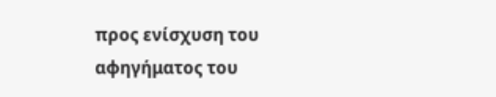προς ενίσχυση του αφηγήματος του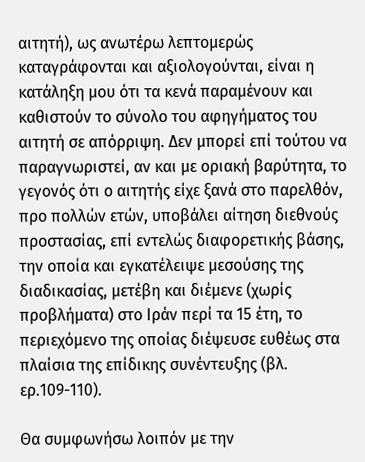αιτητή), ως ανωτέρω λεπτομερώς καταγράφονται και αξιολογούνται, είναι η κατάληξη μου ότι τα κενά παραμένουν και καθιστούν το σύνολο του αφηγήματος του αιτητή σε απόρριψη. Δεν μπορεί επί τούτου να παραγνωριστεί, αν και με οριακή βαρύτητα, το γεγονός ότι ο αιτητής είχε ξανά στο παρελθόν, προ πολλών ετών, υποβάλει αίτηση διεθνούς προστασίας, επί εντελώς διαφορετικής βάσης, την οποία και εγκατέλειψε μεσούσης της διαδικασίας, μετέβη και διέμενε (χωρίς προβλήματα) στο Ιράν περί τα 15 έτη, το περιεχόμενο της οποίας διέψευσε ευθέως στα πλαίσια της επίδικης συνέντευξης (βλ. ερ.109-110).

Θα συμφωνήσω λοιπόν με την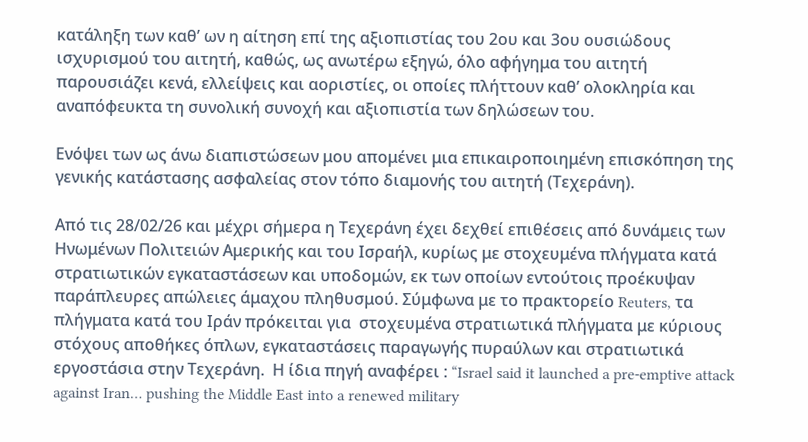κατάληξη των καθ’ ων η αίτηση επί της αξιοπιστίας του 2ου και 3ου ουσιώδους ισχυρισμού του αιτητή, καθώς, ως ανωτέρω εξηγώ, όλο αφήγημα του αιτητή παρουσιάζει κενά, ελλείψεις και αοριστίες, οι οποίες πλήττουν καθ’ ολοκληρία και αναπόφευκτα τη συνολική συνοχή και αξιοπιστία των δηλώσεων του.

Ενόψει των ως άνω διαπιστώσεων μου απομένει μια επικαιροποιημένη επισκόπηση της γενικής κατάστασης ασφαλείας στον τόπο διαμονής του αιτητή (Τεχεράνη).

Από τις 28/02/26 και μέχρι σήμερα η Τεχεράνη έχει δεχθεί επιθέσεις από δυνάμεις των Ηνωμένων Πολιτειών Αμερικής και του Ισραήλ, κυρίως με στοχευμένα πλήγματα κατά στρατιωτικών εγκαταστάσεων και υποδομών, εκ των οποίων εντούτοις προέκυψαν παράπλευρες απώλειες άμαχου πληθυσμού. Σύμφωνα με το πρακτορείο Reuters, τα πλήγματα κατά του Ιράν πρόκειται για  στοχευμένα στρατιωτικά πλήγματα με κύριους στόχους αποθήκες όπλων, εγκαταστάσεις παραγωγής πυραύλων και στρατιωτικά εργοστάσια στην Τεχεράνη.  Η ίδια πηγή αναφέρει : “Israel said it launched a pre-emptive attack against Iran… pushing the Middle East into a renewed military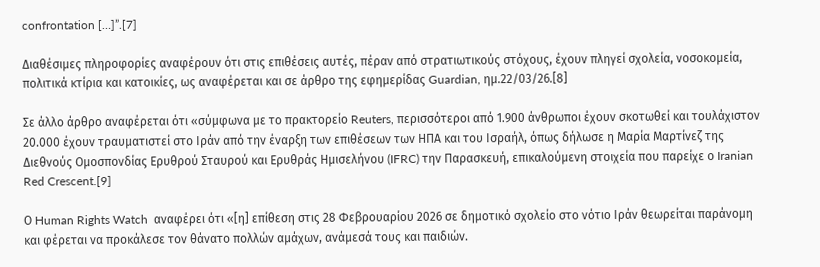confrontation […]”.[7]

Διαθέσιμες πληροφορίες αναφέρουν ότι στις επιθέσεις αυτές, πέραν από στρατιωτικούς στόχους, έχουν πληγεί σχολεία, νοσοκομεία, πολιτικά κτίρια και κατοικίες, ως αναφέρεται και σε άρθρο της εφημερίδας Guardian, ημ.22/03/26.[8]

Σε άλλο άρθρο αναφέρεται ότι «σύμφωνα με το πρακτορείο Reuters, περισσότεροι από 1.900 άνθρωποι έχουν σκοτωθεί και τουλάχιστον 20.000 έχουν τραυματιστεί στο Ιράν από την έναρξη των επιθέσεων των ΗΠΑ και του Ισραήλ, όπως δήλωσε η Μαρία Μαρτίνεζ της Διεθνούς Ομοσπονδίας Ερυθρού Σταυρού και Ερυθράς Ημισελήνου (IFRC) την Παρασκευή, επικαλούμενη στοιχεία που παρείχε ο Iranian Red Crescent.[9]

Ο Human Rights Watch  αναφέρει ότι «[η] επίθεση στις 28 Φεβρουαρίου 2026 σε δημοτικό σχολείο στο νότιο Ιράν θεωρείται παράνομη και φέρεται να προκάλεσε τον θάνατο πολλών αμάχων, ανάμεσά τους και παιδιών.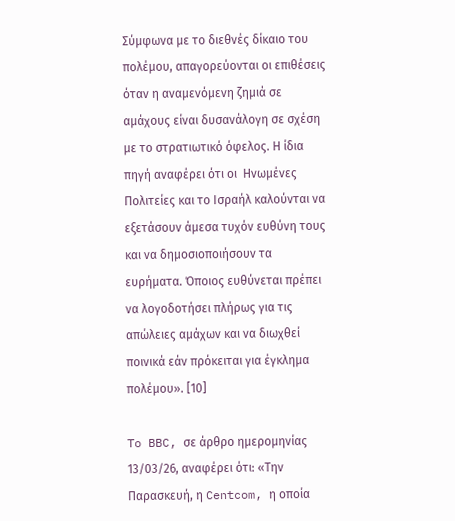Σύμφωνα με το διεθνές δίκαιο του πολέμου, απαγορεύονται οι επιθέσεις όταν η αναμενόμενη ζημιά σε αμάχους είναι δυσανάλογη σε σχέση με το στρατιωτικό όφελος. Η ίδια πηγή αναφέρει ότι οι  Ηνωμένες Πολιτείες και το Ισραήλ καλούνται να εξετάσουν άμεσα τυχόν ευθύνη τους και να δημοσιοποιήσουν τα ευρήματα. Όποιος ευθύνεται πρέπει να λογοδοτήσει πλήρως για τις απώλειες αμάχων και να διωχθεί ποινικά εάν πρόκειται για έγκλημα πολέμου». [10]

To BBC, σε άρθρο ημερομηνίας 13/03/26, αναφέρει ότι: «Την Παρασκευή, η Centcom, η οποία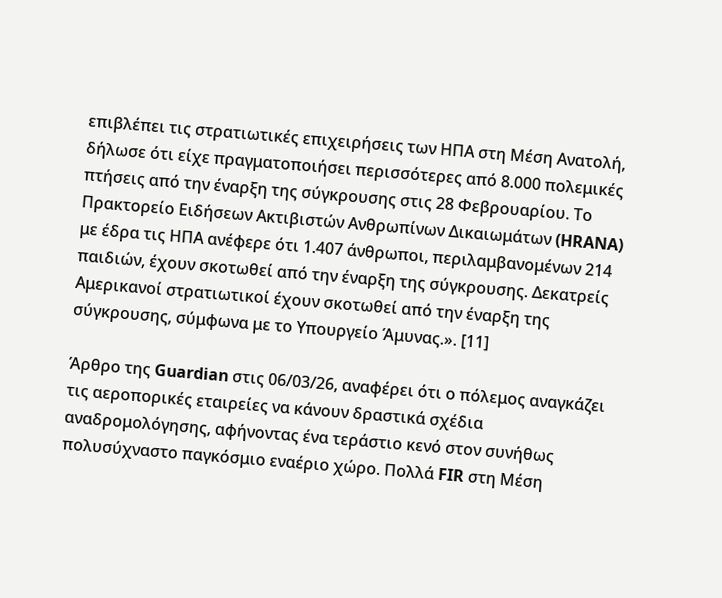επιβλέπει τις στρατιωτικές επιχειρήσεις των ΗΠΑ στη Μέση Ανατολή, δήλωσε ότι είχε πραγματοποιήσει περισσότερες από 8.000 πολεμικές πτήσεις από την έναρξη της σύγκρουσης στις 28 Φεβρουαρίου. Το Πρακτορείο Ειδήσεων Ακτιβιστών Ανθρωπίνων Δικαιωμάτων (HRANA) με έδρα τις ΗΠΑ ανέφερε ότι 1.407 άνθρωποι, περιλαμβανομένων 214 παιδιών, έχουν σκοτωθεί από την έναρξη της σύγκρουσης. Δεκατρείς Αμερικανοί στρατιωτικοί έχουν σκοτωθεί από την έναρξη της σύγκρουσης, σύμφωνα με το Υπουργείο Άμυνας.». [11]

Άρθρο της Guardian στις 06/03/26, αναφέρει ότι ο πόλεμος αναγκάζει τις αεροπορικές εταιρείες να κάνουν δραστικά σχέδια αναδρομολόγησης, αφήνοντας ένα τεράστιο κενό στον συνήθως πολυσύχναστο παγκόσμιο εναέριο χώρο. Πολλά FIR στη Μέση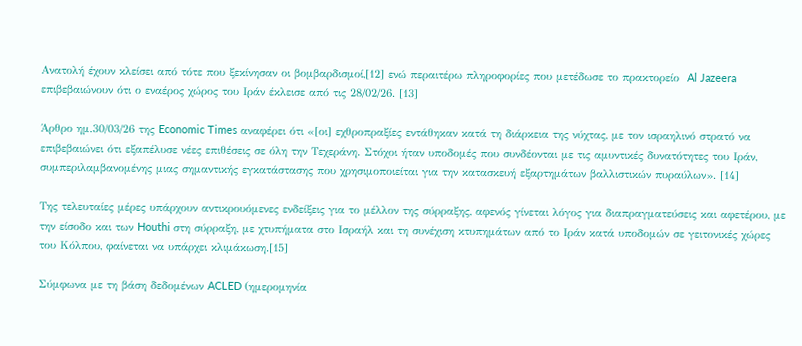Ανατολή έχουν κλείσει από τότε που ξεκίνησαν οι βομβαρδισμοί,[12] ενώ περαιτέρω πληροφορίες που μετέδωσε το πρακτορείο  Al Jazeera επιβεβαιώνουν ότι ο εναέρος χώρος του Ιράν έκλεισε από τις 28/02/26. [13]

Άρθρο ημ.30/03/26 της Economic Times αναφέρει ότι «[οι] εχθροπραξίες εντάθηκαν κατά τη διάρκεια της νύχτας, με τον ισραηλινό στρατό να επιβεβαιώνει ότι εξαπέλυσε νέες επιθέσεις σε όλη την Τεχεράνη. Στόχοι ήταν υποδομές που συνδέονται με τις αμυντικές δυνατότητες του Ιράν, συμπεριλαμβανομένης μιας σημαντικής εγκατάστασης που χρησιμοποιείται για την κατασκευή εξαρτημάτων βαλλιστικών πυραύλων». [14]

Της τελευταίες μέρες υπάρχουν αντικρουόμενες ενδείξεις για το μέλλον της σύρραξης, αφενός γίνεται λόγος για διαπραγματεύσεις και αφετέρου, με την είσοδο και των Houthi στη σύρραξη, με χτυπήματα στο Ισραήλ και τη συνέχιση κτυπημάτων από το Ιράν κατά υποδομών σε γειτονικές χώρες του Κόλπου, φαίνεται να υπάρχει κλιμάκωση.[15]

Σύμφωνα με τη βάση δεδομένων ACLED (ημερομηνία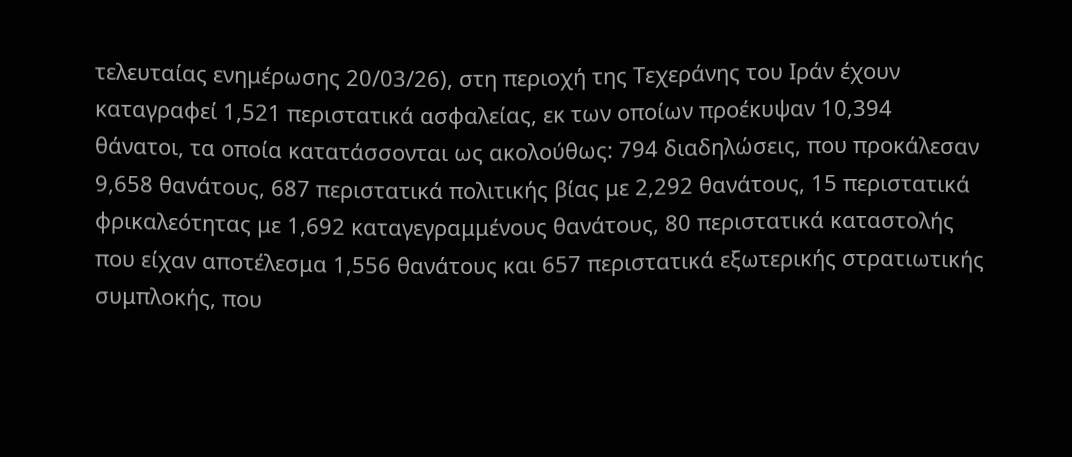τελευταίας ενημέρωσης 20/03/26), στη περιοχή της Τεχεράνης του Ιράν έχουν καταγραφεί 1,521 περιστατικά ασφαλείας, εκ των οποίων προέκυψαν 10,394 θάνατοι, τα οποία κατατάσσονται ως ακολούθως: 794 διαδηλώσεις, που προκάλεσαν 9,658 θανάτους, 687 περιστατικά πολιτικής βίας με 2,292 θανάτους, 15 περιστατικά φρικαλεότητας με 1,692 καταγεγραμμένους θανάτους, 80 περιστατικά καταστολής που είχαν αποτέλεσμα 1,556 θανάτους και 657 περιστατικά εξωτερικής στρατιωτικής συμπλοκής, που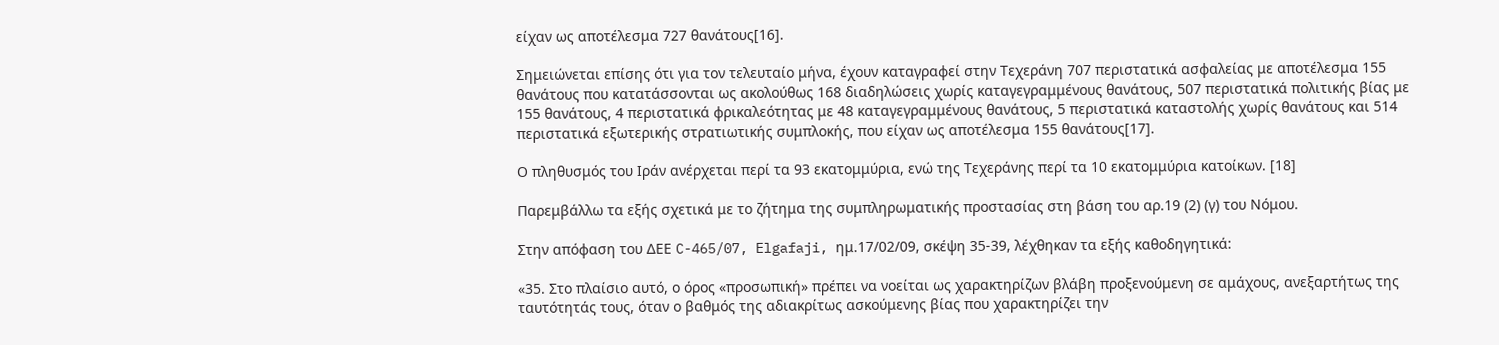είχαν ως αποτέλεσμα 727 θανάτους[16].

Σημειώνεται επίσης ότι για τον τελευταίο μήνα, έχουν καταγραφεί στην Τεχεράνη 707 περιστατικά ασφαλείας με αποτέλεσμα 155 θανάτους που κατατάσσονται ως ακολούθως 168 διαδηλώσεις χωρίς καταγεγραμμένους θανάτους, 507 περιστατικά πολιτικής βίας με 155 θανάτους, 4 περιστατικά φρικαλεότητας με 48 καταγεγραμμένους θανάτους, 5 περιστατικά καταστολής χωρίς θανάτους και 514 περιστατικά εξωτερικής στρατιωτικής συμπλοκής, που είχαν ως αποτέλεσμα 155 θανάτους[17].

Ο πληθυσμός του Ιράν ανέρχεται περί τα 93 εκατομμύρια, ενώ της Τεχεράνης περί τα 10 εκατομμύρια κατοίκων. [18]

Παρεμβάλλω τα εξής σχετικά με το ζήτημα της συμπληρωματικής προστασίας στη βάση του αρ.19 (2) (γ) του Νόμου.

Στην απόφαση του ΔΕΕ C-465/07, Elgafaji, ημ.17/02/09, σκέψη 35-39, λέχθηκαν τα εξής καθοδηγητικά:

«35. Στο πλαίσιο αυτό, ο όρος «προσωπική» πρέπει να νοείται ως χαρακτηρίζων βλάβη προξενούμενη σε αμάχους, ανεξαρτήτως της ταυτότητάς τους, όταν ο βαθμός της αδιακρίτως ασκούμενης βίας που χαρακτηρίζει την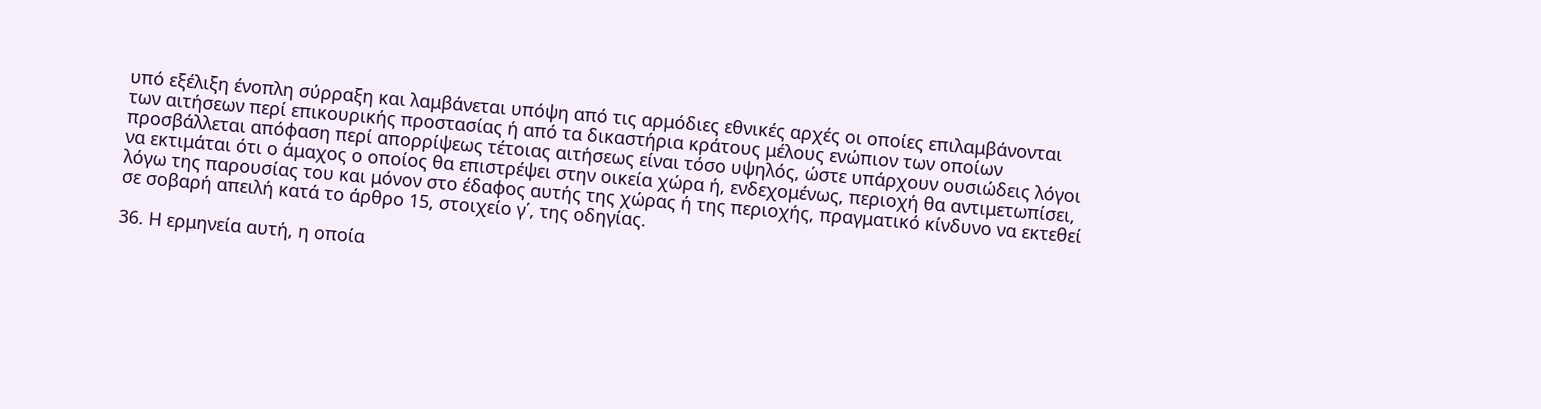υπό εξέλιξη ένοπλη σύρραξη και λαμβάνεται υπόψη από τις αρμόδιες εθνικές αρχές οι οποίες επιλαμβάνονται των αιτήσεων περί επικουρικής προστασίας ή από τα δικαστήρια κράτους μέλους ενώπιον των οποίων προσβάλλεται απόφαση περί απορρίψεως τέτοιας αιτήσεως είναι τόσο υψηλός, ώστε υπάρχουν ουσιώδεις λόγοι να εκτιμάται ότι ο άμαχος ο οποίος θα επιστρέψει στην οικεία χώρα ή, ενδεχομένως, περιοχή θα αντιμετωπίσει, λόγω της παρουσίας του και μόνον στο έδαφος αυτής της χώρας ή της περιοχής, πραγματικό κίνδυνο να εκτεθεί σε σοβαρή απειλή κατά το άρθρο 15, στοιχείο γ΄, της οδηγίας.

36. Η ερμηνεία αυτή, η οποία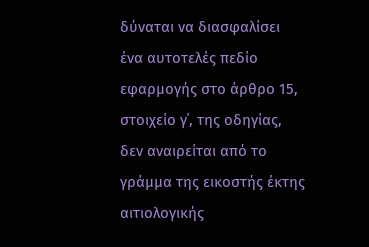δύναται να διασφαλίσει ένα αυτοτελές πεδίο εφαρμογής στο άρθρο 15, στοιχείο γ΄, της οδηγίας, δεν αναιρείται από το γράμμα της εικοστής έκτης αιτιολογικής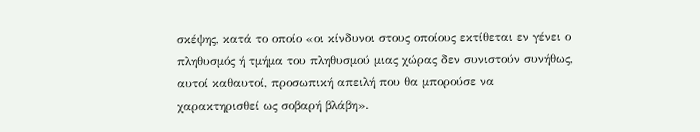σκέψης, κατά το οποίο «οι κίνδυνοι στους οποίους εκτίθεται εν γένει ο πληθυσμός ή τμήμα του πληθυσμού μιας χώρας δεν συνιστούν συνήθως, αυτοί καθαυτοί, προσωπική απειλή που θα μπορούσε να χαρακτηρισθεί ως σοβαρή βλάβη».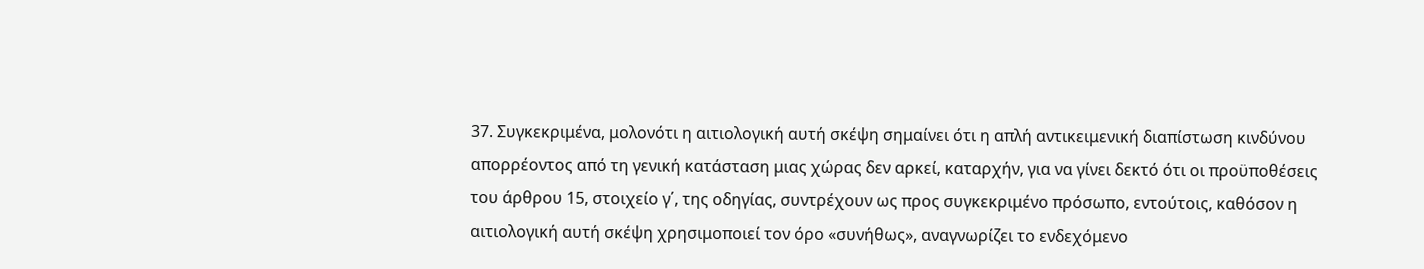37. Συγκεκριμένα, μολονότι η αιτιολογική αυτή σκέψη σημαίνει ότι η απλή αντικειμενική διαπίστωση κινδύνου απορρέοντος από τη γενική κατάσταση μιας χώρας δεν αρκεί, καταρχήν, για να γίνει δεκτό ότι οι προϋποθέσεις του άρθρου 15, στοιχείο γ΄, της οδηγίας, συντρέχουν ως προς συγκεκριμένο πρόσωπο, εντούτοις, καθόσον η αιτιολογική αυτή σκέψη χρησιμοποιεί τον όρο «συνήθως», αναγνωρίζει το ενδεχόμενο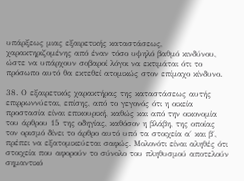υπάρξεως μιας εξαιρετικής καταστάσεως, χαρακτηριζομένης από έναν τόσο υψηλό βαθμό κινδύνου, ώστε να υπάρχουν σοβαροί λόγοι να εκτιμάται ότι το πρόσωπο αυτό θα εκτεθεί ατομικώς στον επίμαχο κίνδυνο.

38. Ο εξαιρετικός χαρακτήρας της καταστάσεως αυτής επιρρωννύεται, επίσης, από το γεγονός ότι η οικεία προστασία είναι επικουρική, καθώς και από την οικονομία του άρθρου 15 της οδηγίας, καθόσον η βλάβη, της οποίας τον ορισμό δίνει το άρθρο αυτό υπό τα στοιχεία α΄ και β΄, πρέπει να εξατομικεύεται σαφώς. Μολονότι είναι αληθές ότι στοιχεία που αφορούν το σύνολο του πληθυσμού αποτελούν σημαντικό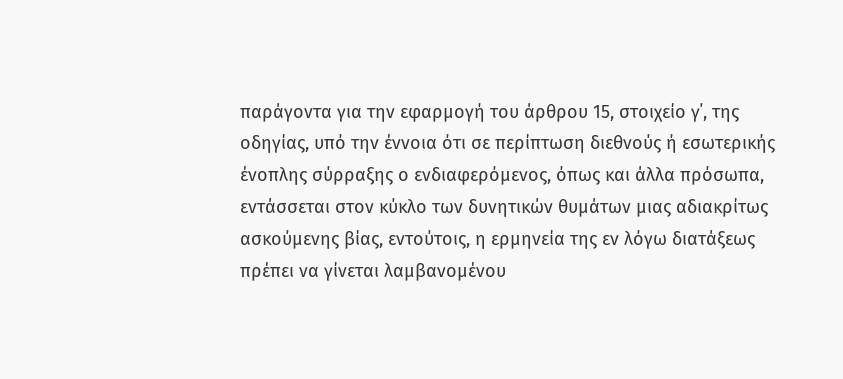παράγοντα για την εφαρμογή του άρθρου 15, στοιχείο γ΄, της οδηγίας, υπό την έννοια ότι σε περίπτωση διεθνούς ή εσωτερικής ένοπλης σύρραξης ο ενδιαφερόμενος, όπως και άλλα πρόσωπα, εντάσσεται στον κύκλο των δυνητικών θυμάτων μιας αδιακρίτως ασκούμενης βίας, εντούτοις, η ερμηνεία της εν λόγω διατάξεως πρέπει να γίνεται λαμβανομένου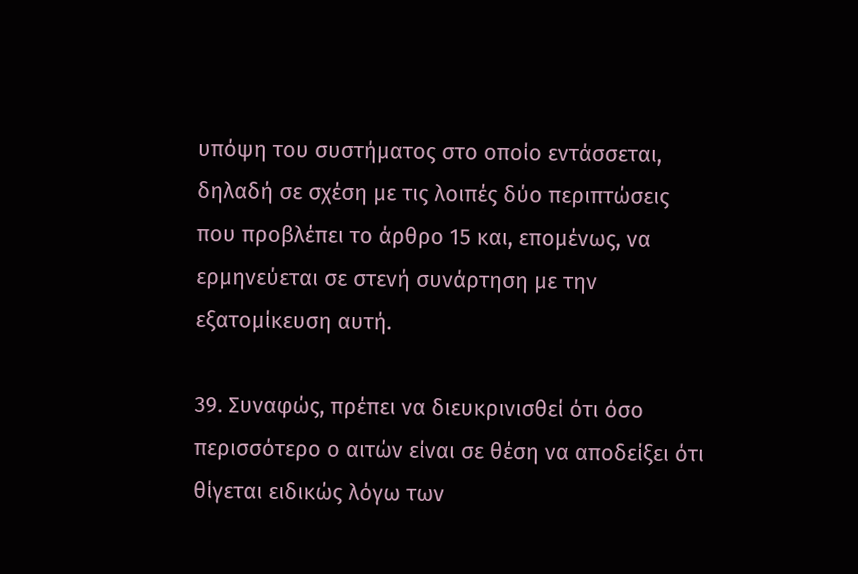υπόψη του συστήματος στο οποίο εντάσσεται, δηλαδή σε σχέση με τις λοιπές δύο περιπτώσεις που προβλέπει το άρθρο 15 και, επομένως, να ερμηνεύεται σε στενή συνάρτηση με την εξατομίκευση αυτή.

39. Συναφώς, πρέπει να διευκρινισθεί ότι όσο περισσότερο ο αιτών είναι σε θέση να αποδείξει ότι θίγεται ειδικώς λόγω των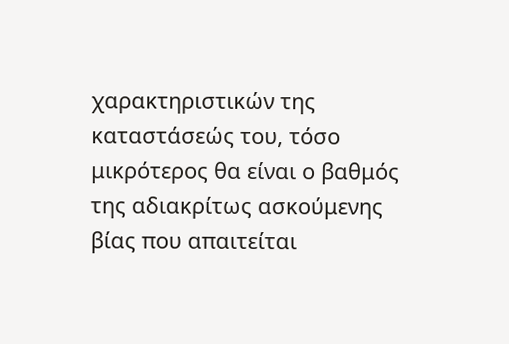χαρακτηριστικών της καταστάσεώς του, τόσο μικρότερος θα είναι ο βαθμός της αδιακρίτως ασκούμενης βίας που απαιτείται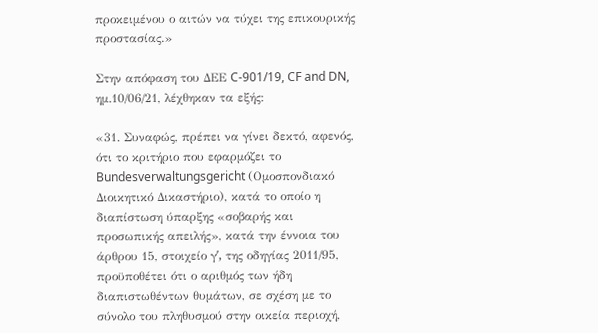προκειμένου ο αιτών να τύχει της επικουρικής προστασίας.»

Στην απόφαση του ΔΕΕ C-901/19, CF and DN, ημ.10/06/21, λέχθηκαν τα εξής:

«31. Συναφώς, πρέπει να γίνει δεκτό, αφενός, ότι το κριτήριο που εφαρμόζει το Bundesverwaltungsgericht (Ομοσπονδιακό Διοικητικό Δικαστήριο), κατά το οποίο η διαπίστωση ύπαρξης «σοβαρής και προσωπικής απειλής», κατά την έννοια του άρθρου 15, στοιχείο γʹ, της οδηγίας 2011/95, προϋποθέτει ότι ο αριθμός των ήδη διαπιστωθέντων θυμάτων, σε σχέση με το σύνολο του πληθυσμού στην οικεία περιοχή,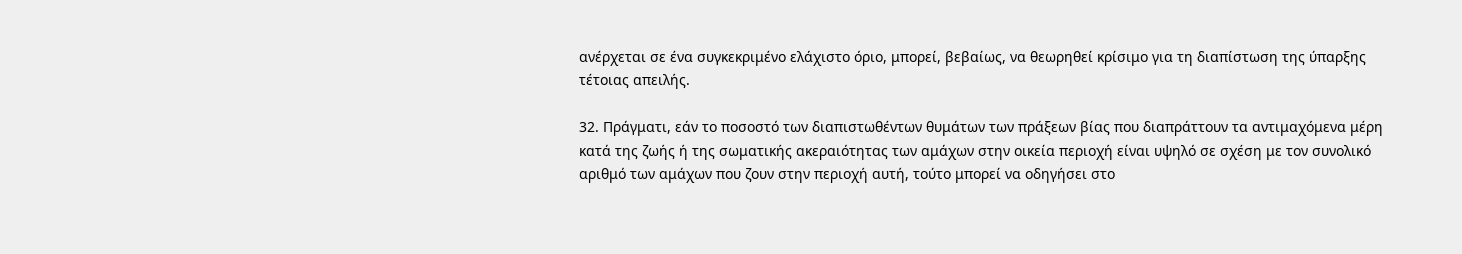ανέρχεται σε ένα συγκεκριμένο ελάχιστο όριο, μπορεί, βεβαίως, να θεωρηθεί κρίσιμο για τη διαπίστωση της ύπαρξης τέτοιας απειλής.

32. Πράγματι, εάν το ποσοστό των διαπιστωθέντων θυμάτων των πράξεων βίας που διαπράττουν τα αντιμαχόμενα μέρη κατά της ζωής ή της σωματικής ακεραιότητας των αμάχων στην οικεία περιοχή είναι υψηλό σε σχέση με τον συνολικό αριθμό των αμάχων που ζουν στην περιοχή αυτή, τούτο μπορεί να οδηγήσει στο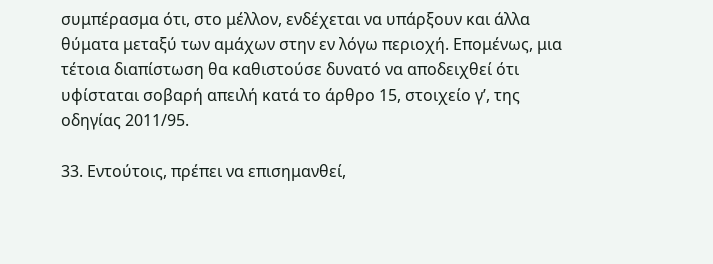συμπέρασμα ότι, στο μέλλον, ενδέχεται να υπάρξουν και άλλα θύματα μεταξύ των αμάχων στην εν λόγω περιοχή. Επομένως, μια τέτοια διαπίστωση θα καθιστούσε δυνατό να αποδειχθεί ότι υφίσταται σοβαρή απειλή κατά το άρθρο 15, στοιχείο γʹ, της οδηγίας 2011/95.

33. Εντούτοις, πρέπει να επισημανθεί,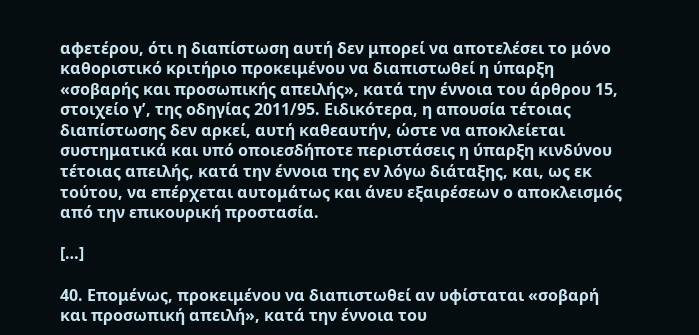αφετέρου, ότι η διαπίστωση αυτή δεν μπορεί να αποτελέσει το μόνο καθοριστικό κριτήριο προκειμένου να διαπιστωθεί η ύπαρξη «σοβαρής και προσωπικής απειλής», κατά την έννοια του άρθρου 15, στοιχείο γʹ, της οδηγίας 2011/95. Ειδικότερα, η απουσία τέτοιας διαπίστωσης δεν αρκεί, αυτή καθεαυτήν, ώστε να αποκλείεται συστηματικά και υπό οποιεσδήποτε περιστάσεις η ύπαρξη κινδύνου τέτοιας απειλής, κατά την έννοια της εν λόγω διάταξης, και, ως εκ τούτου, να επέρχεται αυτομάτως και άνευ εξαιρέσεων ο αποκλεισμός από την επικουρική προστασία.

[…]

40. Επομένως, προκειμένου να διαπιστωθεί αν υφίσταται «σοβαρή και προσωπική απειλή», κατά την έννοια του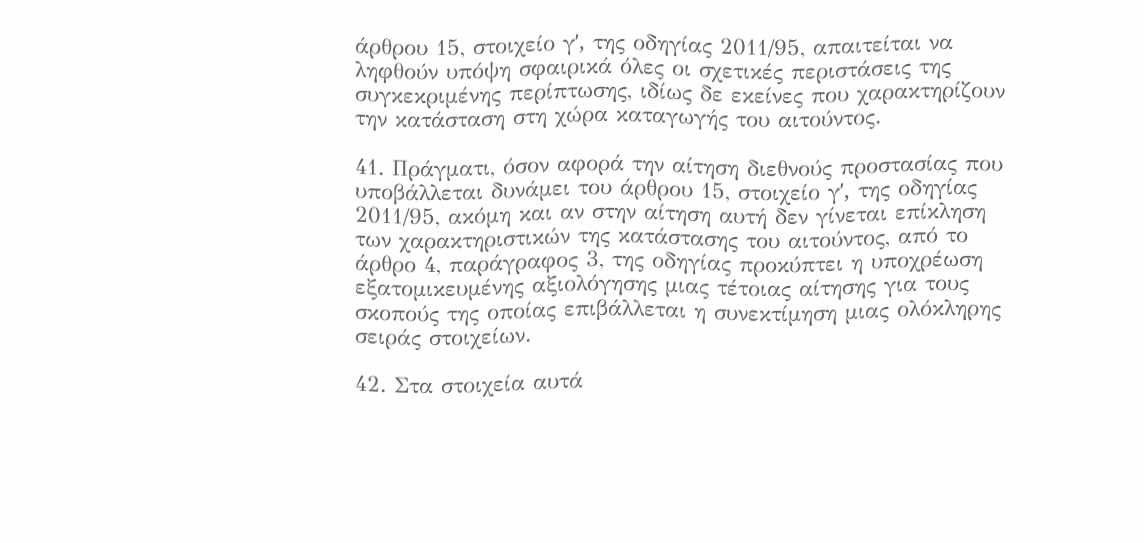άρθρου 15, στοιχείο γʹ, της οδηγίας 2011/95, απαιτείται να ληφθούν υπόψη σφαιρικά όλες οι σχετικές περιστάσεις της συγκεκριμένης περίπτωσης, ιδίως δε εκείνες που χαρακτηρίζουν την κατάσταση στη χώρα καταγωγής του αιτούντος.

41. Πράγματι, όσον αφορά την αίτηση διεθνούς προστασίας που υποβάλλεται δυνάμει του άρθρου 15, στοιχείο γʹ, της οδηγίας 2011/95, ακόμη και αν στην αίτηση αυτή δεν γίνεται επίκληση των χαρακτηριστικών της κατάστασης του αιτούντος, από το άρθρο 4, παράγραφος 3, της οδηγίας προκύπτει η υποχρέωση εξατομικευμένης αξιολόγησης μιας τέτοιας αίτησης για τους σκοπούς της οποίας επιβάλλεται η συνεκτίμηση μιας ολόκληρης σειράς στοιχείων.

42. Στα στοιχεία αυτά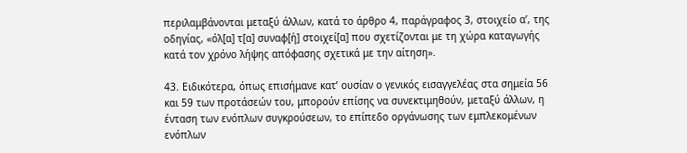περιλαμβάνονται μεταξύ άλλων, κατά το άρθρο 4, παράγραφος 3, στοιχείο αʹ, της οδηγίας, «όλ[α] τ[α] συναφ[ή] στοιχεί[α] που σχετίζονται με τη χώρα καταγωγής κατά τον χρόνο λήψης απόφασης σχετικά με την αίτηση».

43. Ειδικότερα, όπως επισήμανε κατ’ ουσίαν ο γενικός εισαγγελέας στα σημεία 56 και 59 των προτάσεών του, μπορούν επίσης να συνεκτιμηθούν, μεταξύ άλλων, η ένταση των ενόπλων συγκρούσεων, το επίπεδο οργάνωσης των εμπλεκομένων ενόπλων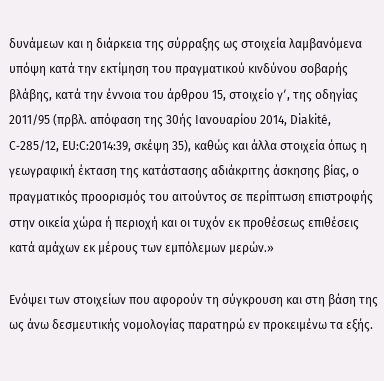δυνάμεων και η διάρκεια της σύρραξης ως στοιχεία λαμβανόμενα υπόψη κατά την εκτίμηση του πραγματικού κινδύνου σοβαρής βλάβης, κατά την έννοια του άρθρου 15, στοιχείο γʹ, της οδηγίας 2011/95 (πρβλ. απόφαση της 30ής Ιανουαρίου 2014, Diakité, C‑285/12, EU:C:2014:39, σκέψη 35), καθώς και άλλα στοιχεία όπως η γεωγραφική έκταση της κατάστασης αδιάκριτης άσκησης βίας, ο πραγματικός προορισμός του αιτούντος σε περίπτωση επιστροφής στην οικεία χώρα ή περιοχή και οι τυχόν εκ προθέσεως επιθέσεις κατά αμάχων εκ μέρους των εμπόλεμων μερών.»

Ενόψει των στοιχείων που αφορούν τη σύγκρουση και στη βάση της ως άνω δεσμευτικής νομολογίας παρατηρώ εν προκειμένω τα εξής.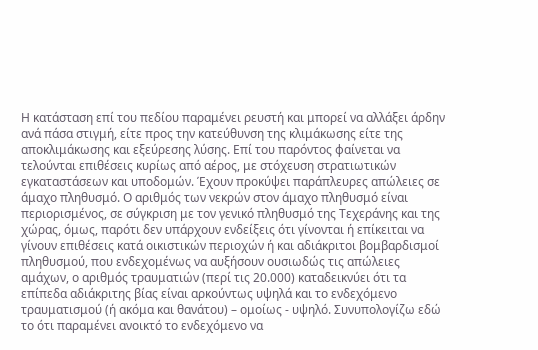Η κατάσταση επί του πεδίου παραμένει ρευστή και μπορεί να αλλάξει άρδην ανά πάσα στιγμή, είτε προς την κατεύθυνση της κλιμάκωσης είτε της αποκλιμάκωσης και εξεύρεσης λύσης. Επί του παρόντος φαίνεται να τελούνται επιθέσεις κυρίως από αέρος, με στόχευση στρατιωτικών εγκαταστάσεων και υποδομών. Έχουν προκύψει παράπλευρες απώλειες σε άμαχο πληθυσμό. Ο αριθμός των νεκρών στον άμαχο πληθυσμό είναι περιορισμένος, σε σύγκριση με τον γενικό πληθυσμό της Τεχεράνης και της χώρας, όμως, παρότι δεν υπάρχουν ενδείξεις ότι γίνονται ή επίκειται να γίνουν επιθέσεις κατά οικιστικών περιοχών ή και αδιάκριτοι βομβαρδισμοί πληθυσμού, που ενδεχομένως να αυξήσουν ουσιωδώς τις απώλειες αμάχων, ο αριθμός τραυματιών (περί τις 20.000) καταδεικνύει ότι τα επίπεδα αδιάκριτης βίας είναι αρκούντως υψηλά και το ενδεχόμενο τραυματισμού (ή ακόμα και θανάτου) – ομοίως - υψηλό. Συνυπολογίζω εδώ το ότι παραμένει ανοικτό το ενδεχόμενο να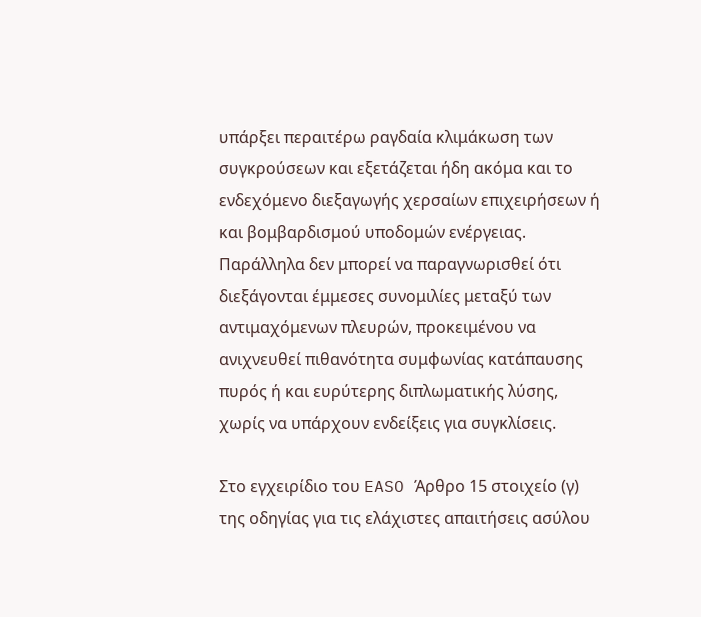υπάρξει περαιτέρω ραγδαία κλιμάκωση των συγκρούσεων και εξετάζεται ήδη ακόμα και το ενδεχόμενο διεξαγωγής χερσαίων επιχειρήσεων ή και βομβαρδισμού υποδομών ενέργειας. Παράλληλα δεν μπορεί να παραγνωρισθεί ότι διεξάγονται έμμεσες συνομιλίες μεταξύ των αντιμαχόμενων πλευρών, προκειμένου να ανιχνευθεί πιθανότητα συμφωνίας κατάπαυσης πυρός ή και ευρύτερης διπλωματικής λύσης, χωρίς να υπάρχουν ενδείξεις για συγκλίσεις.

Στο εγχειρίδιο του EASO Άρθρο 15 στοιχείο (γ) της οδηγίας για τις ελάχιστες απαιτήσεις ασύλου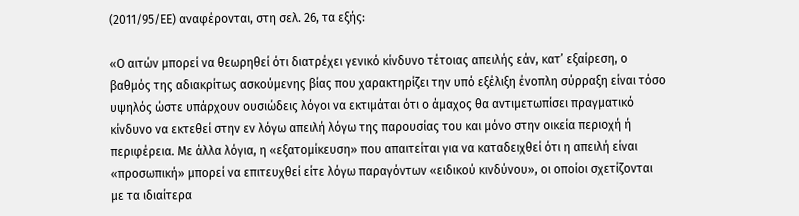(2011/95/ΕΕ) αναφέρονται, στη σελ. 26, τα εξής:

«Ο αιτών μπορεί να θεωρηθεί ότι διατρέχει γενικό κίνδυνο τέτοιας απειλής εάν, κατ’ εξαίρεση, ο βαθμός της αδιακρίτως ασκούμενης βίας που χαρακτηρίζει την υπό εξέλιξη ένοπλη σύρραξη είναι τόσο υψηλός ώστε υπάρχουν ουσιώδεις λόγοι να εκτιμάται ότι ο άμαχος θα αντιμετωπίσει πραγματικό κίνδυνο να εκτεθεί στην εν λόγω απειλή λόγω της παρουσίας του και μόνο στην οικεία περιοχή ή περιφέρεια. Με άλλα λόγια, η «εξατομίκευση» που απαιτείται για να καταδειχθεί ότι η απειλή είναι «προσωπική» μπορεί να επιτευχθεί είτε λόγω παραγόντων «ειδικού κινδύνου», οι οποίοι σχετίζονται με τα ιδιαίτερα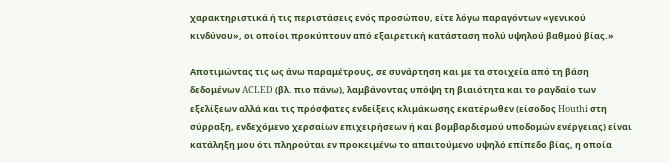χαρακτηριστικά ή τις περιστάσεις ενός προσώπου, είτε λόγω παραγόντων «γενικού κινδύνου», οι οποίοι προκύπτουν από εξαιρετική κατάσταση πολύ υψηλού βαθμού βίας.»

Αποτιμώντας τις ως άνω παραμέτρους, σε συνάρτηση και με τα στοιχεία από τη βάση δεδομένων ACLED (βλ. πιο πάνω), λαμβάνοντας υπόψη τη βιαιότητα και το ραγδαίο των εξελίξεων αλλά και τις πρόσφατες ενδείξεις κλιμάκωσης εκατέρωθεν (είσοδος Houthi στη σύρραξη, ενδεχόμενο χερσαίων επιχειρήσεων ή και βομβαρδισμού υποδομών ενέργειας) είναι κατάληξη μου ότι πληρούται εν προκειμένω το απαιτούμενο υψηλό επίπεδο βίας, η οποία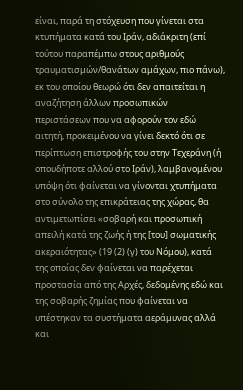είναι, παρά τη στόχευση που γίνεται στα κτυπήματα κατά του Ιράν, αδιάκριτη (επί τούτου παραπέμπω στους αριθμούς τραυματισμών/θανάτων αμάχων, πιο πάνω), εκ του οποίου θεωρώ ότι δεν απαιτείται η αναζήτηση άλλων προσωπικών περιστάσεων που να αφορούν τον εδώ αιτητή, προκειμένου να γίνει δεκτό ότι σε περίπτωση επιστροφής του στην Τεχεράνη (ή οπουδήποτε αλλού στο Ιράν), λαμβανομένου υπόψη ότι φαίνεται να γίνονται χτυπήματα στο σύνολο της επικράτειας της χώρας, θα αντιμετωπίσει «σοβαρή και προσωπική απειλή κατά της ζωής ή της [του] σωματικής ακεραιότητας» (19 (2) (γ) του Νόμου), κατά της οποίας δεν φαίνεται να παρέχεται προστασία από της Αρχές, δεδομένης εδώ και της σοβαρής ζημίας που φαίνεται να υπέστηκαν τα συστήματα αεράμυνας αλλά και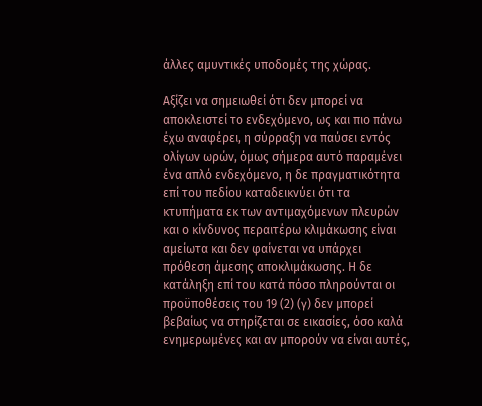άλλες αμυντικές υποδομές της χώρας.

Αξίζει να σημειωθεί ότι δεν μπορεί να αποκλειστεί το ενδεχόμενο, ως και πιο πάνω έχω αναφέρει, η σύρραξη να παύσει εντός ολίγων ωρών, όμως σήμερα αυτό παραμένει ένα απλό ενδεχόμενο, η δε πραγματικότητα επί του πεδίου καταδεικνύει ότι τα κτυπήματα εκ των αντιμαχόμενων πλευρών και ο κίνδυνος περαιτέρω κλιμάκωσης είναι αμείωτα και δεν φαίνεται να υπάρχει πρόθεση άμεσης αποκλιμάκωσης. Η δε κατάληξη επί του κατά πόσο πληρούνται οι προϋποθέσεις του 19 (2) (γ) δεν μπορεί βεβαίως να στηρίζεται σε εικασίες, όσο καλά ενημερωμένες και αν μπορούν να είναι αυτές,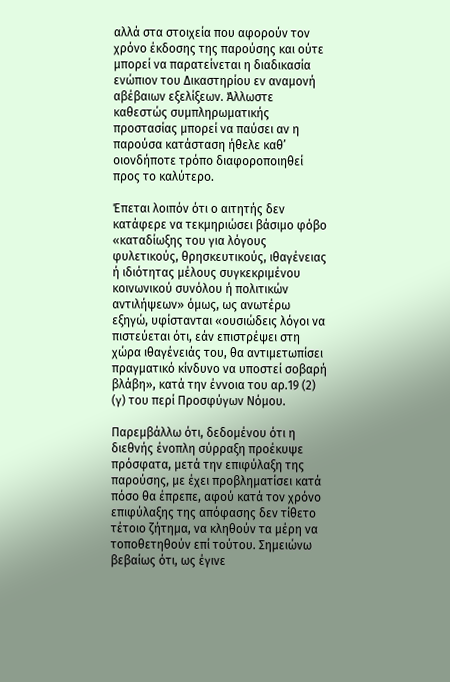αλλά στα στοιχεία που αφορούν τον χρόνο έκδοσης της παρούσης και ούτε μπορεί να παρατείνεται η διαδικασία ενώπιον του Δικαστηρίου εν αναμονή αβέβαιων εξελίξεων. Άλλωστε καθεστώς συμπληρωματικής προστασίας μπορεί να παύσει αν η παρούσα κατάσταση ήθελε καθ’ οιονδήποτε τρόπο διαφοροποιηθεί προς το καλύτερο.

Έπεται λοιπόν ότι ο αιτητής δεν κατάφερε να τεκμηριώσει βάσιμο φόβο «καταδίωξης του για λόγους φυλετικούς, θρησκευτικούς, ιθαγένειας ή ιδιότητας μέλους συγκεκριμένου κοινωνικού συνόλου ή πολιτικών αντιλήψεων» όμως, ως ανωτέρω εξηγώ, υφίστανται «ουσιώδεις λόγοι να πιστεύεται ότι, εάν επιστρέψει στη χώρα ιθαγένειάς του, θα αντιμετωπίσει πραγματικό κίνδυνο να υποστεί σοβαρή βλάβη», κατά την έννοια του αρ.19 (2) (γ) του περί Προσφύγων Νόμου.

Παρεμβάλλω ότι, δεδομένου ότι η διεθνής ένοπλη σύρραξη προέκυψε πρόσφατα, μετά την επιφύλαξη της παρούσης, με έχει προβληματίσει κατά πόσο θα έπρεπε, αφού κατά τον χρόνο επιφύλαξης της απόφασης δεν τίθετο τέτοιο ζήτημα, να κληθούν τα μέρη να τοποθετηθούν επί τούτου. Σημειώνω βεβαίως ότι, ως έγινε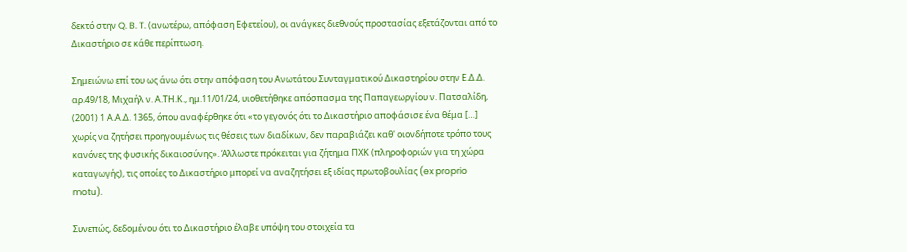δεκτό στην Q. B. T. (ανωτέρω, απόφαση Εφετείου), οι ανάγκες διεθνούς προστασίας εξετάζονται από το Δικαστήριο σε κάθε περίπτωση.

Σημειώνω επί του ως άνω ότι στην απόφαση του Ανωτάτου Συνταγματικού Δικαστηρίου στην Ε.Δ.Δ. αρ.49/18, Μιχαήλ ν. Α.ΤΗ.Κ., ημ.11/01/24, υιοθετήθηκε απόσπασμα της Παπαγεωργίου ν. Πατσαλίδη, (2001) 1 Α.Α.Δ. 1365, όπου αναφέρθηκε ότι «το γεγονός ότι το Δικαστήριο αποφάσισε ένα θέμα […] χωρίς να ζητήσει προηγουμένως τις θέσεις των διαδίκων, δεν παραβιάζει καθ' οιονδήποτε τρόπο τους κανόνες της φυσικής δικαιοσύνης». Άλλωστε πρόκειται για ζήτημα ΠΧΚ (πληροφοριών για τη χώρα καταγωγής), τις οποίες το Δικαστήριο μπορεί να αναζητήσει εξ ιδίας πρωτοβουλίας (ex proprio motu).

Συνεπώς, δεδομένου ότι το Δικαστήριο έλαβε υπόψη του στοιχεία τα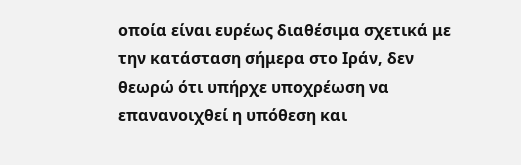οποία είναι ευρέως διαθέσιμα σχετικά με την κατάσταση σήμερα στο Ιράν, δεν θεωρώ ότι υπήρχε υποχρέωση να επανανοιχθεί η υπόθεση και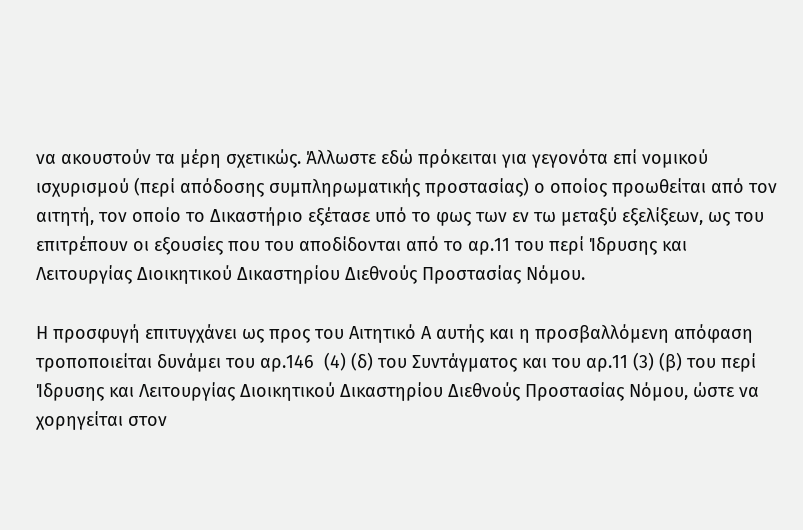να ακουστούν τα μέρη σχετικώς. Άλλωστε εδώ πρόκειται για γεγονότα επί νομικού ισχυρισμού (περί απόδοσης συμπληρωματικής προστασίας) ο οποίος προωθείται από τον αιτητή, τον οποίο το Δικαστήριο εξέτασε υπό το φως των εν τω μεταξύ εξελίξεων, ως του επιτρέπουν οι εξουσίες που του αποδίδονται από το αρ.11 του περί Ίδρυσης και Λειτουργίας Διοικητικού Δικαστηρίου Διεθνούς Προστασίας Νόμου.

Η προσφυγή επιτυγχάνει ως προς του Αιτητικό Α αυτής και η προσβαλλόμενη απόφαση τροποποιείται δυνάμει του αρ.146  (4) (δ) του Συντάγματος και του αρ.11 (3) (β) του περί Ίδρυσης και Λειτουργίας Διοικητικού Δικαστηρίου Διεθνούς Προστασίας Νόμου, ώστε να χορηγείται στον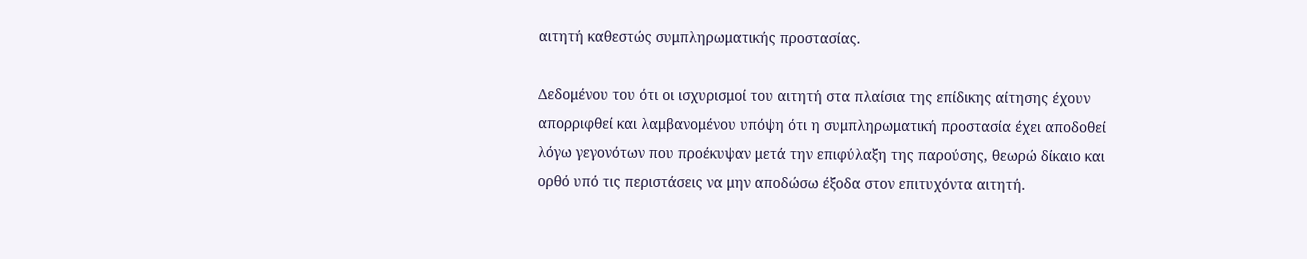αιτητή καθεστώς συμπληρωματικής προστασίας.

Δεδομένου του ότι οι ισχυρισμοί του αιτητή στα πλαίσια της επίδικης αίτησης έχουν απορριφθεί και λαμβανομένου υπόψη ότι η συμπληρωματική προστασία έχει αποδοθεί λόγω γεγονότων που προέκυψαν μετά την επιφύλαξη της παρούσης, θεωρώ δίκαιο και ορθό υπό τις περιστάσεις να μην αποδώσω έξοδα στον επιτυχόντα αιτητή.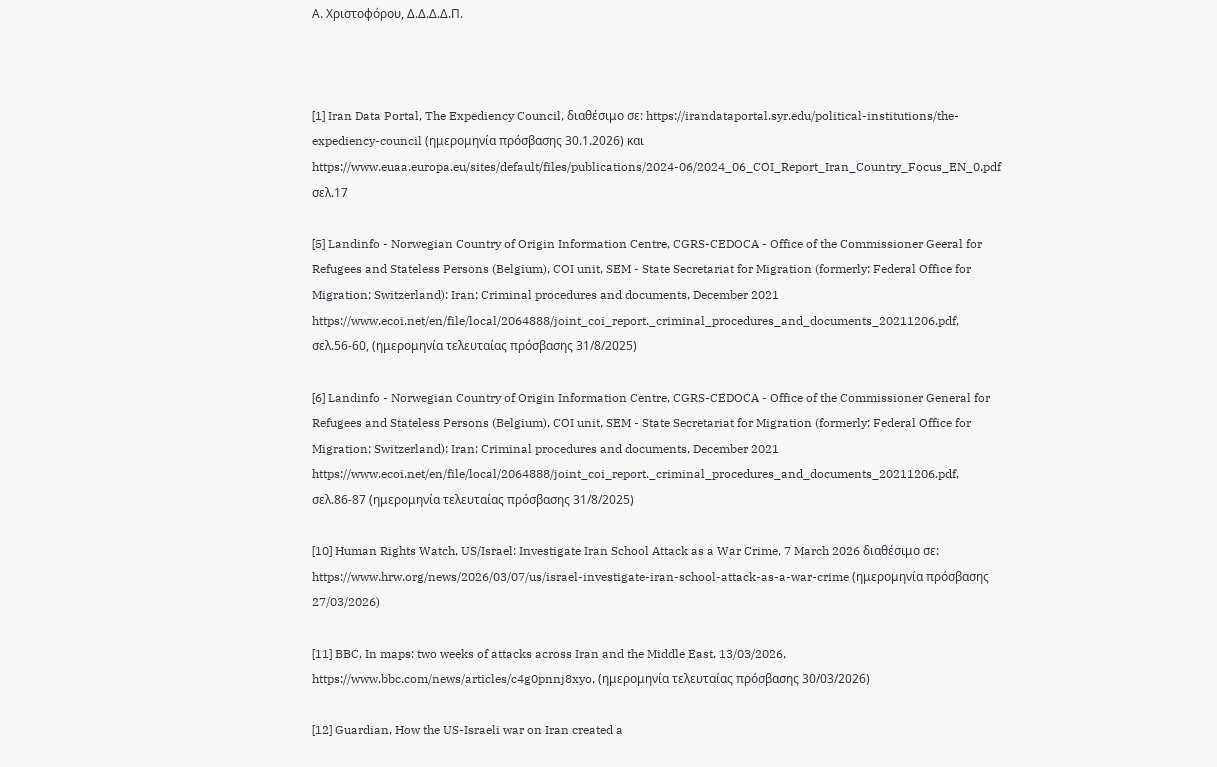Α. Χριστοφόρου, Δ.Δ.Δ.Δ.Π.



[1] Iran Data Portal, The Expediency Council, διαθέσιμο σε: https://irandataportal.syr.edu/political-institutions/the-expediency-council (ημερομηνία πρόσβασης 30.1.2026) και https://www.euaa.europa.eu/sites/default/files/publications/2024-06/2024_06_COI_Report_Iran_Country_Focus_EN_0.pdf σελ.17

[5] Landinfo - Norwegian Country of Origin Information Centre, CGRS-CEDOCA - Office of the Commissioner Geeral for Refugees and Stateless Persons (Belgium), COI unit, SEM - State Secretariat for Migration (formerly: Federal Office for Migration; Switzerland): Iran; Criminal procedures and documents, December 2021
https://www.ecoi.net/en/file/local/2064888/joint_coi_report._criminal_procedures_and_documents_20211206.pdf, σελ.56-60, (ημερομηνία τελευταίας πρόσβασης 31/8/2025)

[6] Landinfo - Norwegian Country of Origin Information Centre, CGRS-CEDOCA - Office of the Commissioner General for Refugees and Stateless Persons (Belgium), COI unit, SEM - State Secretariat for Migration (formerly: Federal Office for Migration; Switzerland): Iran; Criminal procedures and documents, December 2021
https://www.ecoi.net/en/file/local/2064888/joint_coi_report._criminal_procedures_and_documents_20211206.pdf, σελ.86-87 (ημερομηνία τελευταίας πρόσβασης 31/8/2025)

[10] Human Rights Watch, US/Israel: Investigate Iran School Attack as a War Crime, 7 March 2026 διαθέσιμο σε:  https://www.hrw.org/news/2026/03/07/us/israel-investigate-iran-school-attack-as-a-war-crime (ημερομηνία πρόσβασης 27/03/2026)

[11] BBC, In maps: two weeks of attacks across Iran and the Middle East, 13/03/2026, https://www.bbc.com/news/articles/c4g0pnnj8xyo, (ημερομηνία τελευταίας πρόσβασης 30/03/2026)

[12] Guardian, How the US-Israeli war on Iran created a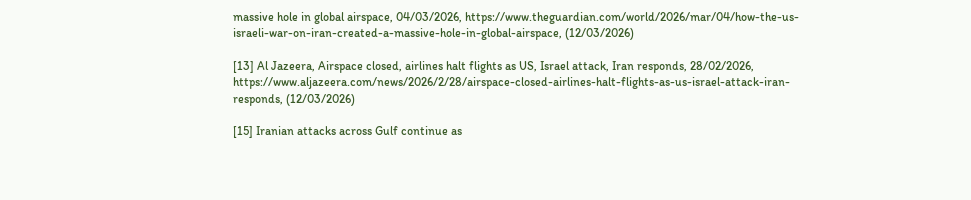massive hole in global airspace, 04/03/2026, https://www.theguardian.com/world/2026/mar/04/how-the-us-israeli-war-on-iran-created-a-massive-hole-in-global-airspace, (12/03/2026)

[13] Al Jazeera, Airspace closed, airlines halt flights as US, Israel attack, Iran responds, 28/02/2026, https://www.aljazeera.com/news/2026/2/28/airspace-closed-airlines-halt-flights-as-us-israel-attack-iran-responds, (12/03/2026)

[15] Iranian attacks across Gulf continue as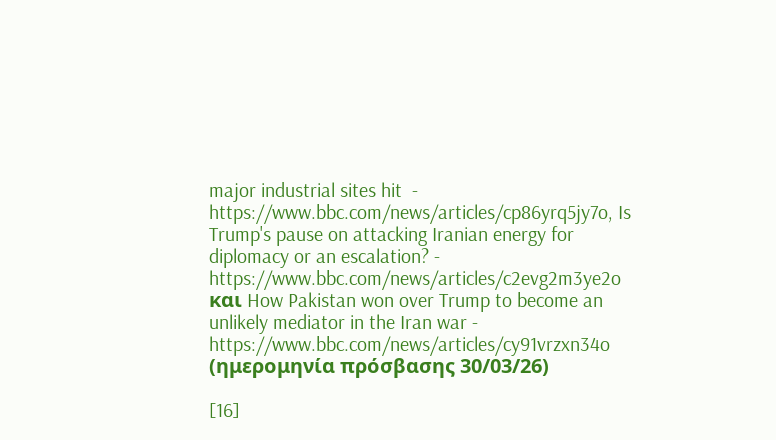major industrial sites hit  - https://www.bbc.com/news/articles/cp86yrq5jy7o, Is Trump's pause on attacking Iranian energy for diplomacy or an escalation? - https://www.bbc.com/news/articles/c2evg2m3ye2o και How Pakistan won over Trump to become an unlikely mediator in the Iran war - https://www.bbc.com/news/articles/cy91vrzxn34o (ημερομηνία πρόσβασης 30/03/26)

[16]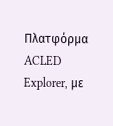Πλατφόρμα ACLED Explorer, με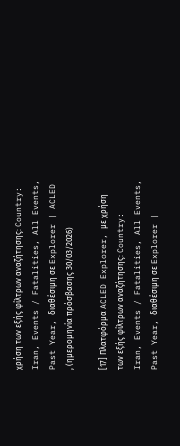χρήση των εξής φίλτρων αναζήτησης: Country: Iran, Events / Fatalities, All Events, Past Year, διαθέσιμη σε Explorer | ACLED  , (ημερομηνία πρόσβασης 30/03/2026)

[17] Πλατφόρμα ACLED Explorer, με χρήση των εξής φίλτρων αναζήτησης: Country: Iran, Events / Fatalities, All Events, Past Year, διαθέσιμη σε Explorer |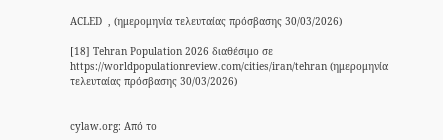ACLED  , (ημερομηνία τελευταίας πρόσβασης 30/03/2026)

[18] Tehran Population 2026 διαθέσιμο σε https://worldpopulationreview.com/cities/iran/tehran (ημερομηνία τελευταίας πρόσβασης 30/03/2026)


cylaw.org: Από το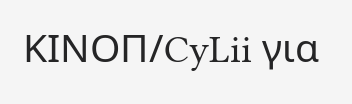ΚΙΝOΠ/CyLii για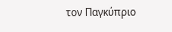τον Παγκύπριο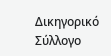Δικηγορικό Σύλλογο